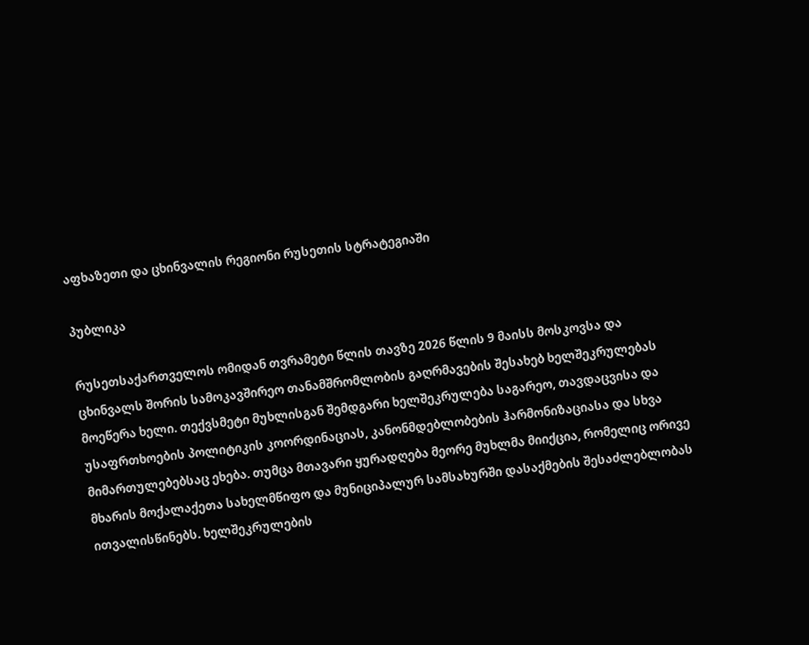აფხაზეთი და ცხინვალის რეგიონი რუსეთის სტრატეგიაში

პუბლიკა

რუსეთსაქართველოს ომიდან თვრამეტი წლის თავზე 2026 წლის 9 მაისს მოსკოვსა და ცხინვალს შორის სამოკავშირეო თანამშრომლობის გაღრმავების შესახებ ხელშეკრულებას მოეწერა ხელი. თექვსმეტი მუხლისგან შემდგარი ხელშეკრულება საგარეო, თავდაცვისა და უსაფრთხოების პოლიტიკის კოორდინაციას, კანონმდებლობების ჰარმონიზაციასა და სხვა მიმართულებებსაც ეხება. თუმცა მთავარი ყურადღება მეორე მუხლმა მიიქცია, რომელიც ორივე მხარის მოქალაქეთა სახელმწიფო და მუნიციპალურ სამსახურში დასაქმების შესაძლებლობას ითვალისწინებს. ხელშეკრულების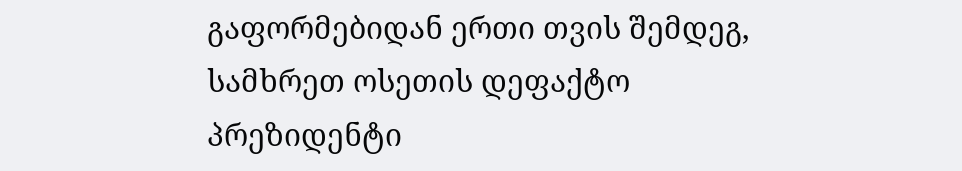გაფორმებიდან ერთი თვის შემდეგ, სამხრეთ ოსეთის დეფაქტო პრეზიდენტი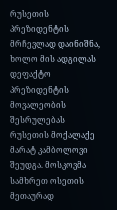რუსეთის პრეზიდენტის მრჩევლად დაინიშნა, ხოლო მის ადგილას დეფაქტო პრეზიდენტის მოვალეობის შესრულებას რუსეთის მოქალაქე მარატ კამბოლოვი შეუდგა. მოსკოვმა სამხრეთ ოსეთის მეთაურად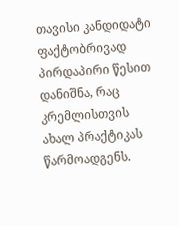თავისი კანდიდატი ფაქტობრივად პირდაპირი წესით დანიშნა, რაც კრემლისთვის ახალ პრაქტიკას წარმოადგენს.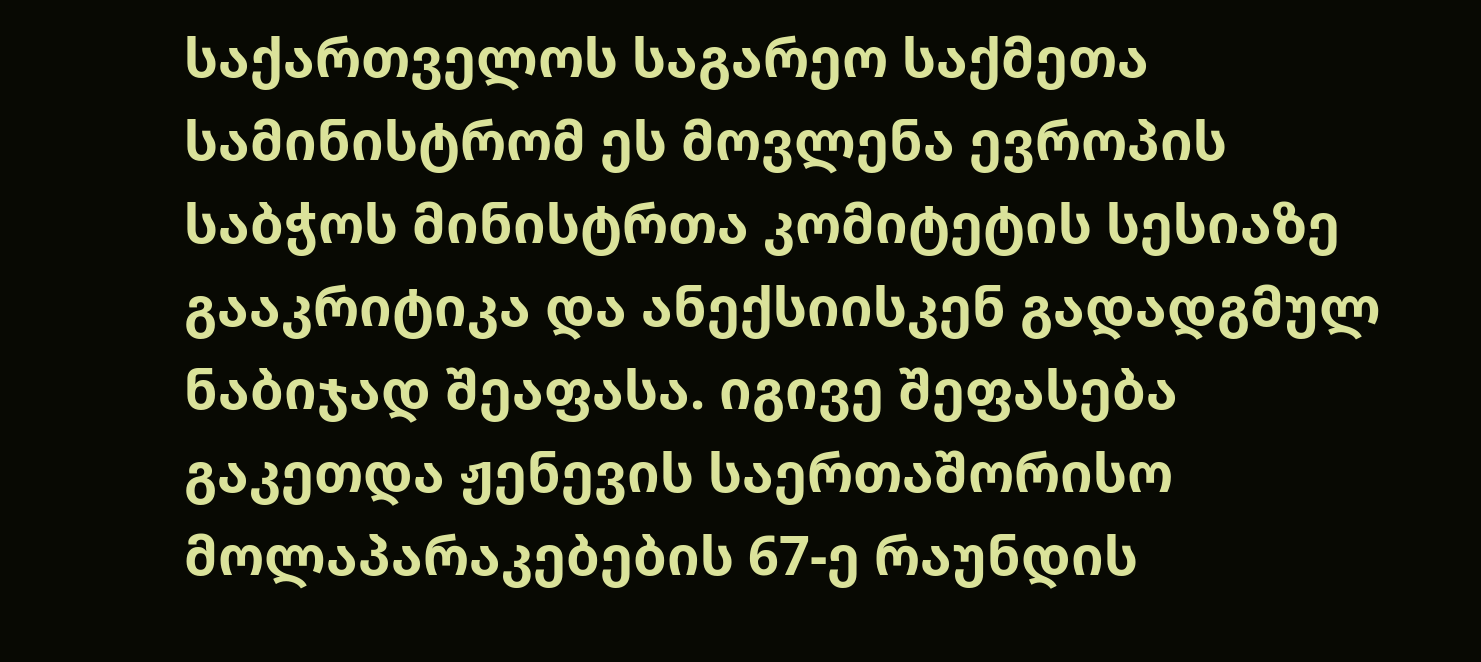საქართველოს საგარეო საქმეთა სამინისტრომ ეს მოვლენა ევროპის საბჭოს მინისტრთა კომიტეტის სესიაზე გააკრიტიკა და ანექსიისკენ გადადგმულ ნაბიჯად შეაფასა. იგივე შეფასება გაკეთდა ჟენევის საერთაშორისო მოლაპარაკებების 67-ე რაუნდის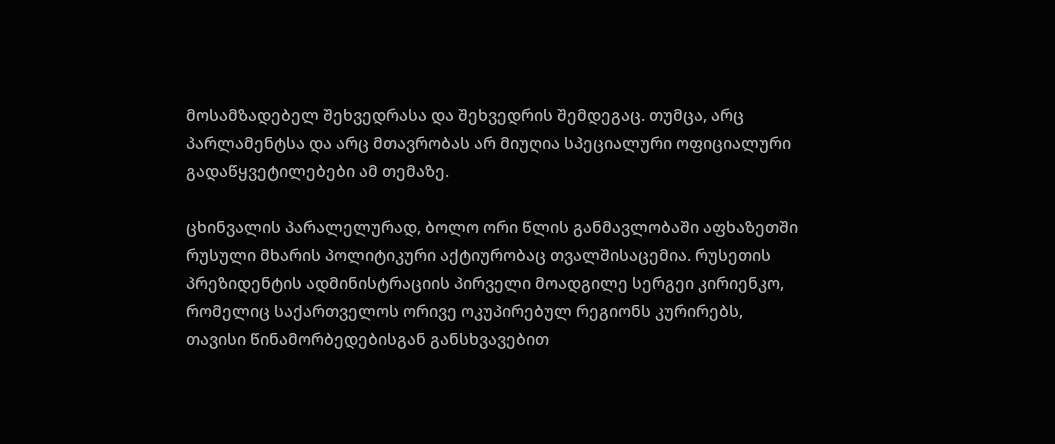მოსამზადებელ შეხვედრასა და შეხვედრის შემდეგაც. თუმცა, არც პარლამენტსა და არც მთავრობას არ მიუღია სპეციალური ოფიციალური გადაწყვეტილებები ამ თემაზე.

ცხინვალის პარალელურად, ბოლო ორი წლის განმავლობაში აფხაზეთში რუსული მხარის პოლიტიკური აქტიურობაც თვალშისაცემია. რუსეთის პრეზიდენტის ადმინისტრაციის პირველი მოადგილე სერგეი კირიენკო, რომელიც საქართველოს ორივე ოკუპირებულ რეგიონს კურირებს, თავისი წინამორბედებისგან განსხვავებით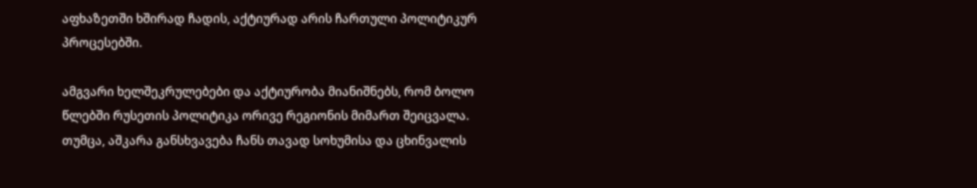აფხაზეთში ხშირად ჩადის, აქტიურად არის ჩართული პოლიტიკურ პროცესებში.

ამგვარი ხელშეკრულებები და აქტიურობა მიანიშნებს, რომ ბოლო წლებში რუსეთის პოლიტიკა ორივე რეგიონის მიმართ შეიცვალა. თუმცა, აშკარა განსხვავება ჩანს თავად სოხუმისა და ცხინვალის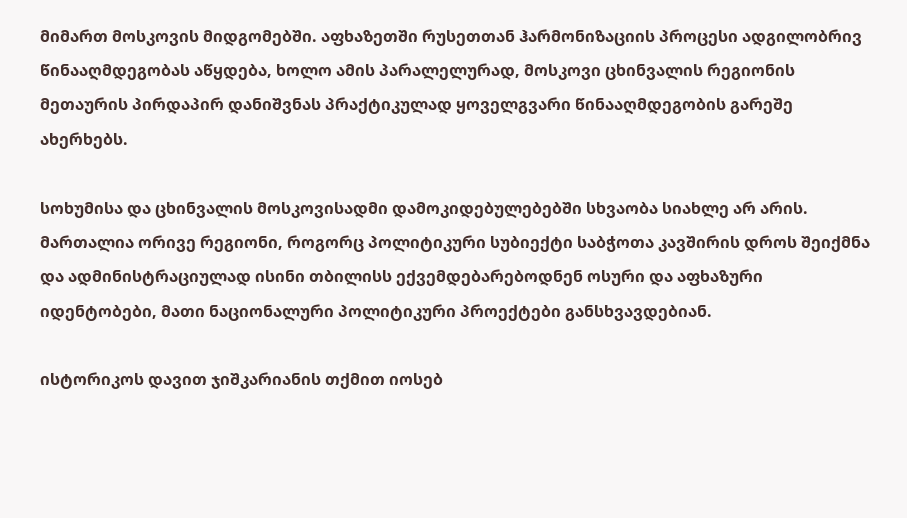მიმართ მოსკოვის მიდგომებში. აფხაზეთში რუსეთთან ჰარმონიზაციის პროცესი ადგილობრივ წინააღმდეგობას აწყდება, ხოლო ამის პარალელურად, მოსკოვი ცხინვალის რეგიონის მეთაურის პირდაპირ დანიშვნას პრაქტიკულად ყოველგვარი წინააღმდეგობის გარეშე ახერხებს.

სოხუმისა და ცხინვალის მოსკოვისადმი დამოკიდებულებებში სხვაობა სიახლე არ არის. მართალია ორივე რეგიონი, როგორც პოლიტიკური სუბიექტი საბჭოთა კავშირის დროს შეიქმნა და ადმინისტრაციულად ისინი თბილისს ექვემდებარებოდნენ ოსური და აფხაზური იდენტობები, მათი ნაციონალური პოლიტიკური პროექტები განსხვავდებიან.

ისტორიკოს დავით ჯიშკარიანის თქმით იოსებ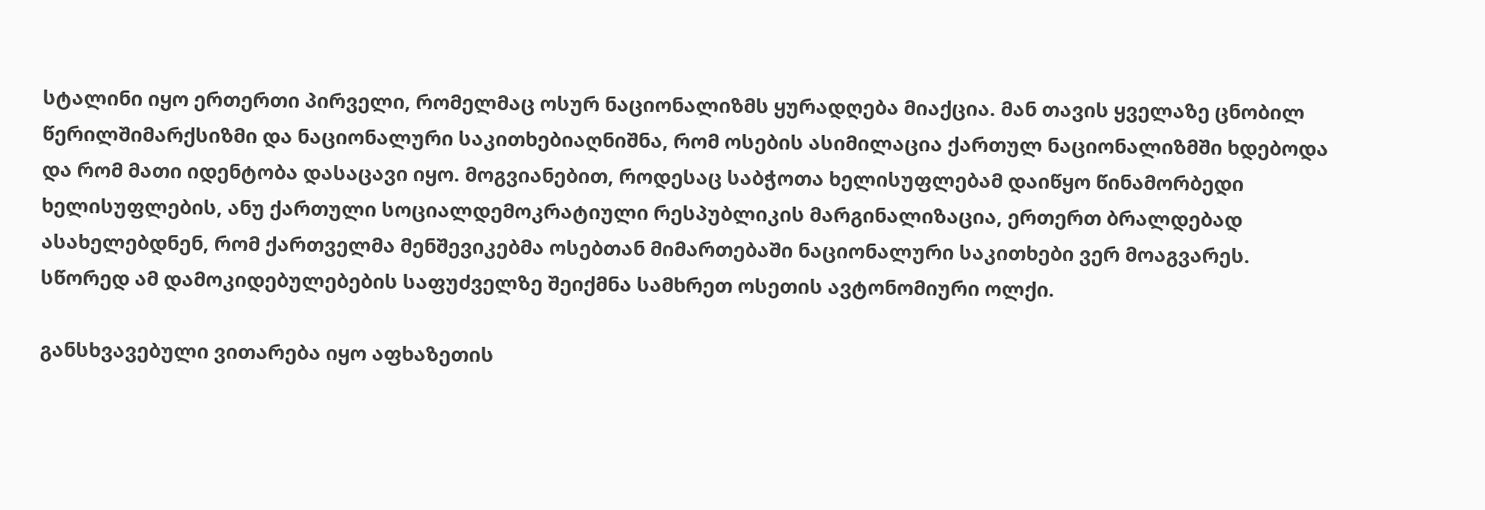სტალინი იყო ერთერთი პირველი, რომელმაც ოსურ ნაციონალიზმს ყურადღება მიაქცია. მან თავის ყველაზე ცნობილ წერილშიმარქსიზმი და ნაციონალური საკითხებიაღნიშნა, რომ ოსების ასიმილაცია ქართულ ნაციონალიზმში ხდებოდა და რომ მათი იდენტობა დასაცავი იყო. მოგვიანებით, როდესაც საბჭოთა ხელისუფლებამ დაიწყო წინამორბედი ხელისუფლების, ანუ ქართული სოციალდემოკრატიული რესპუბლიკის მარგინალიზაცია, ერთერთ ბრალდებად ასახელებდნენ, რომ ქართველმა მენშევიკებმა ოსებთან მიმართებაში ნაციონალური საკითხები ვერ მოაგვარეს. სწორედ ამ დამოკიდებულებების საფუძველზე შეიქმნა სამხრეთ ოსეთის ავტონომიური ოლქი.

განსხვავებული ვითარება იყო აფხაზეთის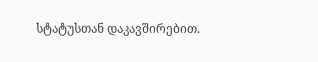სტატუსთან დაკავშირებით.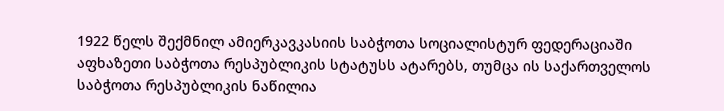1922 წელს შექმნილ ამიერკავკასიის საბჭოთა სოციალისტურ ფედერაციაში აფხაზეთი საბჭოთა რესპუბლიკის სტატუსს ატარებს, თუმცა ის საქართველოს საბჭოთა რესპუბლიკის ნაწილია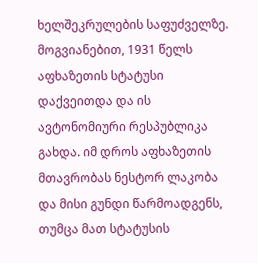ხელშეკრულების საფუძველზე. მოგვიანებით, 1931 წელს აფხაზეთის სტატუსი დაქვეითდა და ის ავტონომიური რესპუბლიკა გახდა. იმ დროს აფხაზეთის მთავრობას ნესტორ ლაკობა და მისი გუნდი წარმოადგენს, თუმცა მათ სტატუსის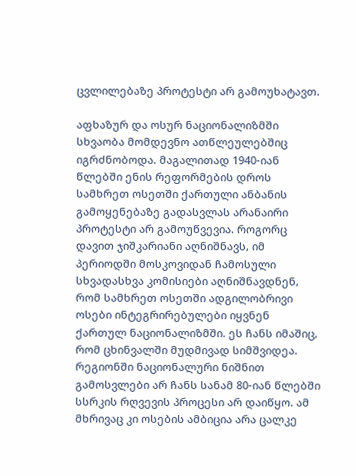ცვლილებაზე პროტესტი არ გამოუხატავთ.

აფხაზურ და ოსურ ნაციონალიზმში სხვაობა მომდევნო ათწლეულებშიც იგრძნობოდა. მაგალითად 1940-იან წლებში ენის რეფორმების დროს სამხრეთ ოსეთში ქართული ანბანის გამოყენებაზე გადასვლას არანაირი პროტესტი არ გამოუწვევია. როგორც დავით ჯიშკარიანი აღნიშნავს, იმ პერიოდში მოსკოვიდან ჩამოსული სხვადასხვა კომისიები აღნიშნავდნენ, რომ სამხრეთ ოსეთში ადგილობრივი ოსები ინტეგრირებულები იყვნენ ქართულ ნაციონალიზმში. ეს ჩანს იმაშიც, რომ ცხინვალში მუდმივად სიმშვიდეა. რეგიონში ნაციონალური ნიშნით გამოსვლები არ ჩანს სანამ 80-იან წლებში სსრკის რღვევის პროცესი არ დაიწყო. ამ მხრივაც კი ოსების ამბიცია არა ცალკე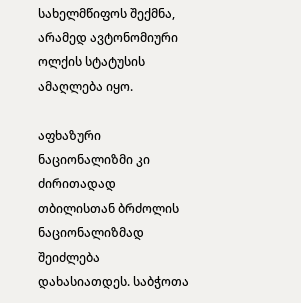სახელმწიფოს შექმნა, არამედ ავტონომიური ოლქის სტატუსის ამაღლება იყო.

აფხაზური ნაციონალიზმი კი ძირითადად თბილისთან ბრძოლის ნაციონალიზმად შეიძლება დახასიათდეს. საბჭოთა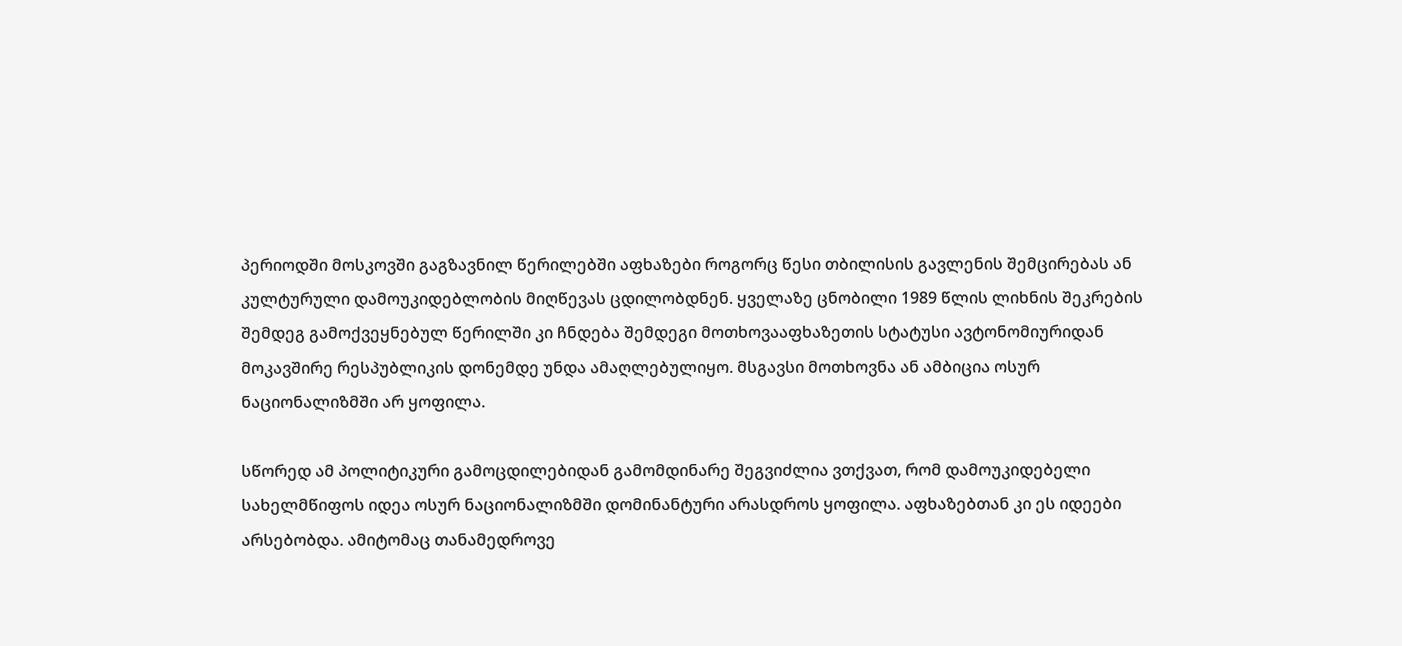პერიოდში მოსკოვში გაგზავნილ წერილებში აფხაზები როგორც წესი თბილისის გავლენის შემცირებას ან კულტურული დამოუკიდებლობის მიღწევას ცდილობდნენ. ყველაზე ცნობილი 1989 წლის ლიხნის შეკრების შემდეგ გამოქვეყნებულ წერილში კი ჩნდება შემდეგი მოთხოვააფხაზეთის სტატუსი ავტონომიურიდან მოკავშირე რესპუბლიკის დონემდე უნდა ამაღლებულიყო. მსგავსი მოთხოვნა ან ამბიცია ოსურ ნაციონალიზმში არ ყოფილა.

სწორედ ამ პოლიტიკური გამოცდილებიდან გამომდინარე შეგვიძლია ვთქვათ, რომ დამოუკიდებელი სახელმწიფოს იდეა ოსურ ნაციონალიზმში დომინანტური არასდროს ყოფილა. აფხაზებთან კი ეს იდეები არსებობდა. ამიტომაც თანამედროვე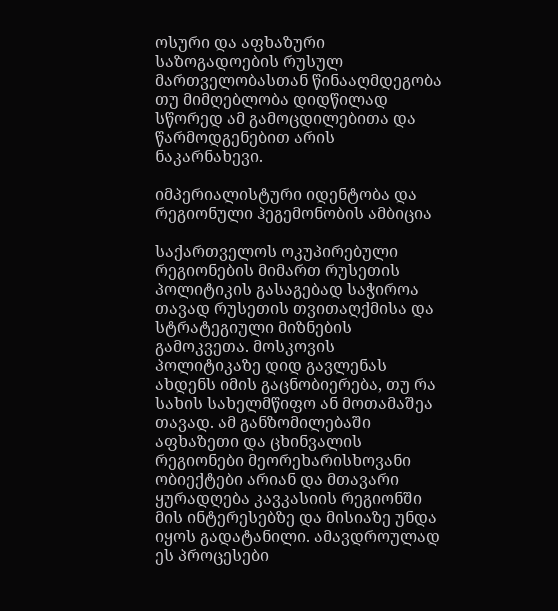ოსური და აფხაზური საზოგადოების რუსულ მართველობასთან წინააღმდეგობა თუ მიმღებლობა დიდწილად სწორედ ამ გამოცდილებითა და წარმოდგენებით არის ნაკარნახევი.

იმპერიალისტური იდენტობა და რეგიონული ჰეგემონობის ამბიცია

საქართველოს ოკუპირებული რეგიონების მიმართ რუსეთის პოლიტიკის გასაგებად საჭიროა თავად რუსეთის თვითაღქმისა და სტრატეგიული მიზნების გამოკვეთა. მოსკოვის პოლიტიკაზე დიდ გავლენას ახდენს იმის გაცნობიერება, თუ რა სახის სახელმწიფო ან მოთამაშეა თავად. ამ განზომილებაში აფხაზეთი და ცხინვალის რეგიონები მეორეხარისხოვანი ობიექტები არიან და მთავარი ყურადღება კავკასიის რეგიონში მის ინტერესებზე და მისიაზე უნდა იყოს გადატანილი. ამავდროულად ეს პროცესები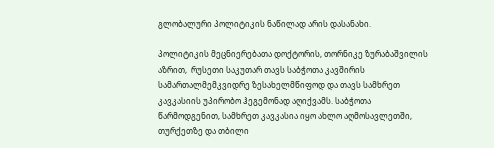გლობალური პოლიტიკის ნაწილად არის დასანახი.

პოლიტიკის მეცნიერებათა დოქტორის, თორნიკე ზურაბაშვილის აზრით,  რუსეთი საკუთარ თავს საბჭოთა კავშირის სამართალმემკვიდრე ზესახელმწიფოდ და თავს სამხრეთ კავკასიის უპირობო ჰეგემონად აღიქვამს. საბჭოთა წარმოდგენით, სამხრეთ კავკასია იყო ახლო აღმოსავლეთში, თურქეთზე და თბილი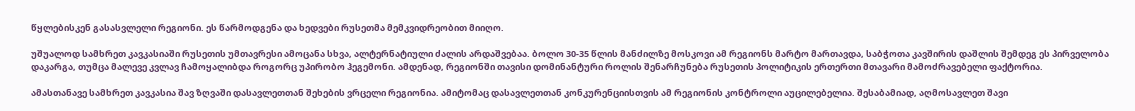წყლებისკენ გასასვლელი რეგიონი. ეს წარმოდგენა და ხედვები რუსეთმა მემკვიდრეობით მიიღო.

უშუალოდ სამხრეთ კავკასიაში რუსეთის უმთავრესი ამოცანა სხვა, ალტერნატიული ძალის არდაშვებაა. ბოლო 30-35 წლის მანძილზე მოსკოვი ამ რეგიონს მარტო მართავდა, საბჭოთა კავშირის დაშლის შემდეგ ეს პირველობა დაკარგა, თუმცა მალევე კვლავ ჩამოყალიბდა როგორც უპირობო ჰეგემონი. ამდენად, რეგიონში თავისი დომინანტური როლის შენარჩუნება რუსეთის პოლიტიკის ერთერთი მთავარი მამოძრავებელი ფაქტორია.

ამასთანავე სამხრეთ კავკასია შავ ზღვაში დასავლეთთან შეხების ვრცელი რეგიონია. ამიტომაც დასავლეთთან კონკურენციისთვის ამ რეგიონის კონტროლი აუცილებელია. შესაბამიად, აღმოსავლეთ შავი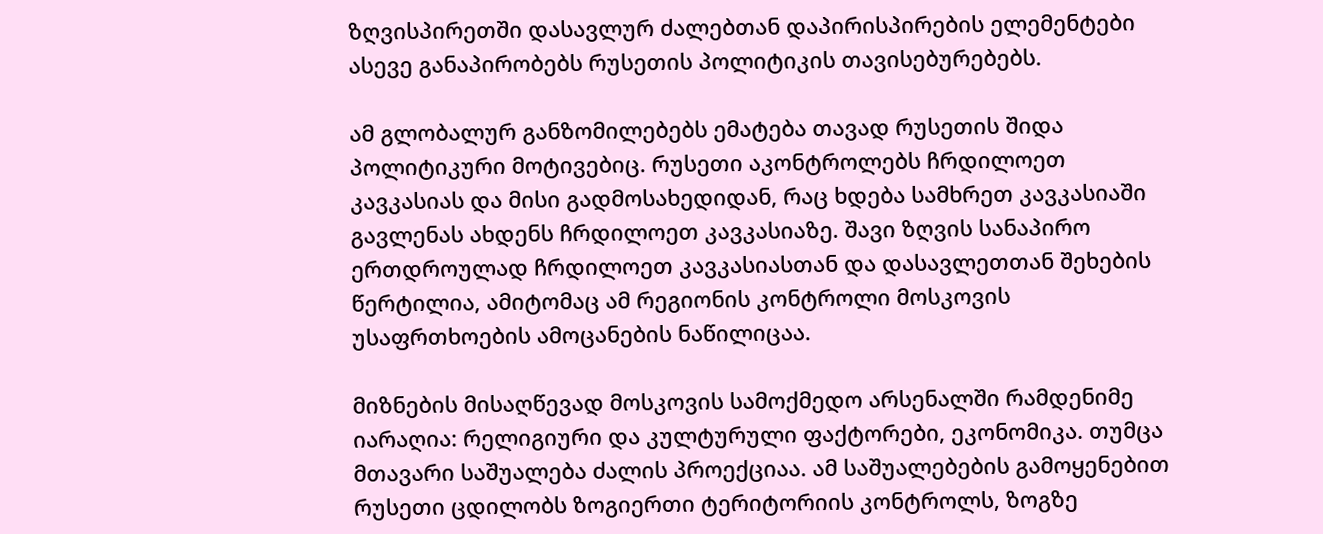ზღვისპირეთში დასავლურ ძალებთან დაპირისპირების ელემენტები ასევე განაპირობებს რუსეთის პოლიტიკის თავისებურებებს.

ამ გლობალურ განზომილებებს ემატება თავად რუსეთის შიდა პოლიტიკური მოტივებიც. რუსეთი აკონტროლებს ჩრდილოეთ კავკასიას და მისი გადმოსახედიდან, რაც ხდება სამხრეთ კავკასიაში გავლენას ახდენს ჩრდილოეთ კავკასიაზე. შავი ზღვის სანაპირო ერთდროულად ჩრდილოეთ კავკასიასთან და დასავლეთთან შეხების წერტილია, ამიტომაც ამ რეგიონის კონტროლი მოსკოვის უსაფრთხოების ამოცანების ნაწილიცაა.

მიზნების მისაღწევად მოსკოვის სამოქმედო არსენალში რამდენიმე იარაღია: რელიგიური და კულტურული ფაქტორები, ეკონომიკა. თუმცა მთავარი საშუალება ძალის პროექციაა. ამ საშუალებების გამოყენებით რუსეთი ცდილობს ზოგიერთი ტერიტორიის კონტროლს, ზოგზე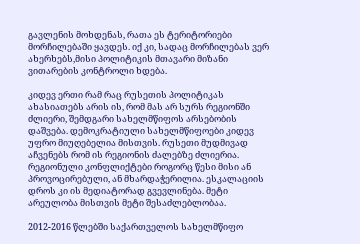გავლენის მოხდენას, რათა ეს ტერიტორიები მორჩილებაში ყავდეს. იქ კი, სადაც მორჩილებას ვერ ახერხებს,მისი პოლიტიკის მთავარი მიზანი ვითარების კონტროლი ხდება.

კიდევ ერთი რამ რაც რუსეთის პოლიტიკას ახასიათებს არის ის, რომ მას არ სურს რეგიონში ძლიერი, შემდგარი სახელმწიფოს არსებობის დაშვება. დემოკრატიული სახელმწიფოები კიდევ უფრო მიუღებელია მისთვის. რუსეთი მუდმივად აჩვენებს რომ ის რეგიონის ძალებზე ძლიერია. რეგიონული კონფლიქტები როგორც წესი მისი ან პროვოცირებული, ან მხარდაჭერილია. ესკალაციის დროს კი ის მედიატორად გვევლინება. მეტი არეულობა მისთვის მეტი შესაძლებლობაა.

2012-2016 წლებში საქართველოს სახელმწიფო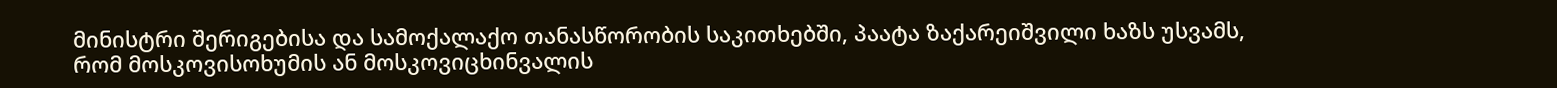მინისტრი შერიგებისა და სამოქალაქო თანასწორობის საკითხებში, პაატა ზაქარეიშვილი ხაზს უსვამს, რომ მოსკოვისოხუმის ან მოსკოვიცხინვალის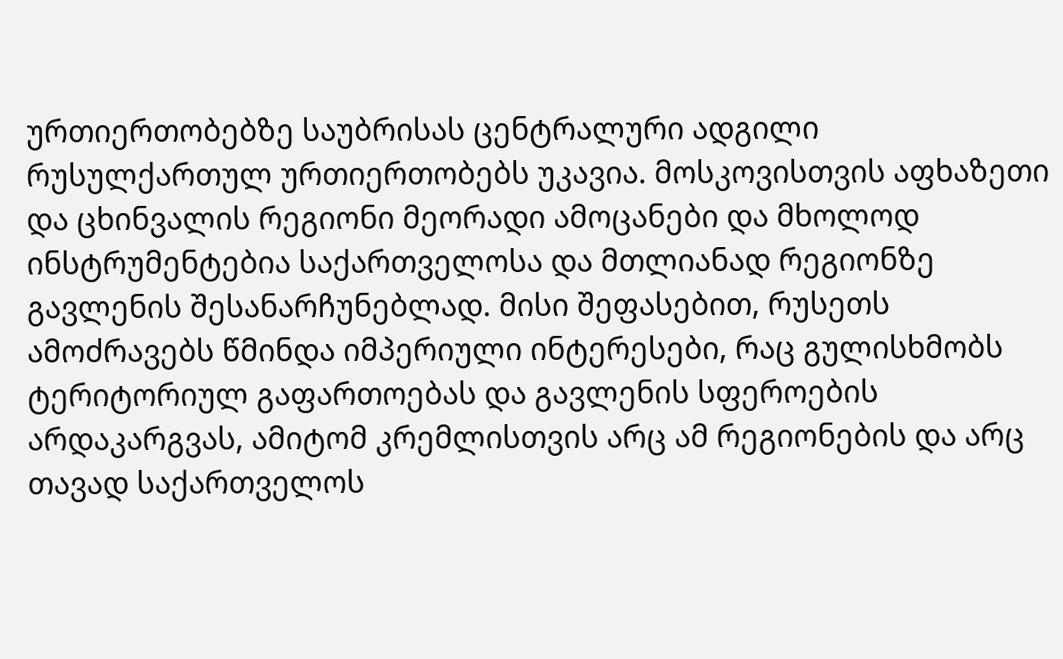ურთიერთობებზე საუბრისას ცენტრალური ადგილი რუსულქართულ ურთიერთობებს უკავია. მოსკოვისთვის აფხაზეთი და ცხინვალის რეგიონი მეორადი ამოცანები და მხოლოდ ინსტრუმენტებია საქართველოსა და მთლიანად რეგიონზე გავლენის შესანარჩუნებლად. მისი შეფასებით, რუსეთს ამოძრავებს წმინდა იმპერიული ინტერესები, რაც გულისხმობს ტერიტორიულ გაფართოებას და გავლენის სფეროების არდაკარგვას, ამიტომ კრემლისთვის არც ამ რეგიონების და არც თავად საქართველოს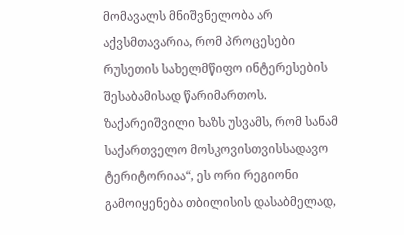მომავალს მნიშვნელობა არ აქვსმთავარია, რომ პროცესები რუსეთის სახელმწიფო ინტერესების შესაბამისად წარიმართოს. ზაქარეიშვილი ხაზს უსვამს, რომ სანამ საქართველო მოსკოვისთვისსადავო ტერიტორიაა“, ეს ორი რეგიონი გამოიყენება თბილისის დასაბმელად,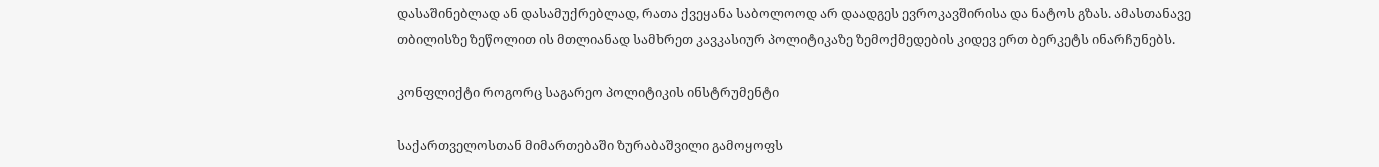დასაშინებლად ან დასამუქრებლად, რათა ქვეყანა საბოლოოდ არ დაადგეს ევროკავშირისა და ნატოს გზას. ამასთანავე თბილისზე ზეწოლით ის მთლიანად სამხრეთ კავკასიურ პოლიტიკაზე ზემოქმედების კიდევ ერთ ბერკეტს ინარჩუნებს.

კონფლიქტი როგორც საგარეო პოლიტიკის ინსტრუმენტი

საქართველოსთან მიმართებაში ზურაბაშვილი გამოყოფს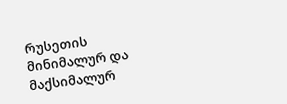რუსეთის მინიმალურ და მაქსიმალურ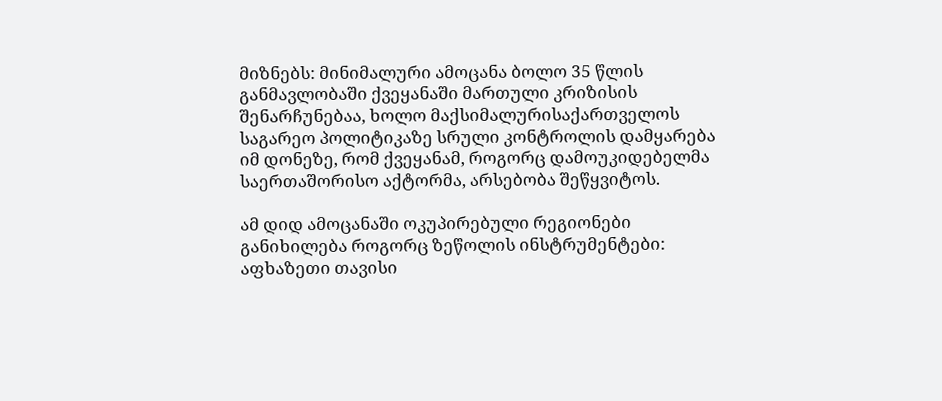მიზნებს: მინიმალური ამოცანა ბოლო 35 წლის განმავლობაში ქვეყანაში მართული კრიზისის შენარჩუნებაა, ხოლო მაქსიმალურისაქართველოს საგარეო პოლიტიკაზე სრული კონტროლის დამყარება იმ დონეზე, რომ ქვეყანამ, როგორც დამოუკიდებელმა საერთაშორისო აქტორმა, არსებობა შეწყვიტოს.

ამ დიდ ამოცანაში ოკუპირებული რეგიონები განიხილება როგორც ზეწოლის ინსტრუმენტები: აფხაზეთი თავისი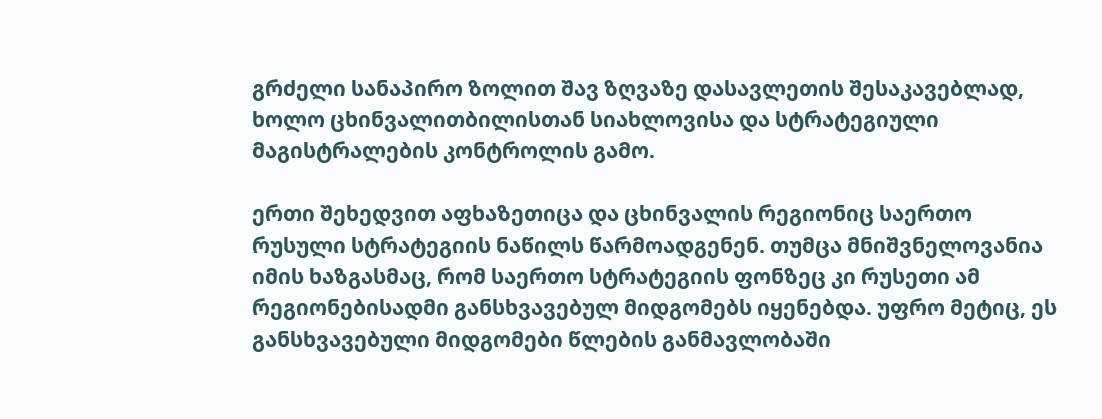გრძელი სანაპირო ზოლით შავ ზღვაზე დასავლეთის შესაკავებლად, ხოლო ცხინვალითბილისთან სიახლოვისა და სტრატეგიული მაგისტრალების კონტროლის გამო.

ერთი შეხედვით აფხაზეთიცა და ცხინვალის რეგიონიც საერთო რუსული სტრატეგიის ნაწილს წარმოადგენენ. თუმცა მნიშვნელოვანია იმის ხაზგასმაც, რომ საერთო სტრატეგიის ფონზეც კი რუსეთი ამ რეგიონებისადმი განსხვავებულ მიდგომებს იყენებდა. უფრო მეტიც, ეს განსხვავებული მიდგომები წლების განმავლობაში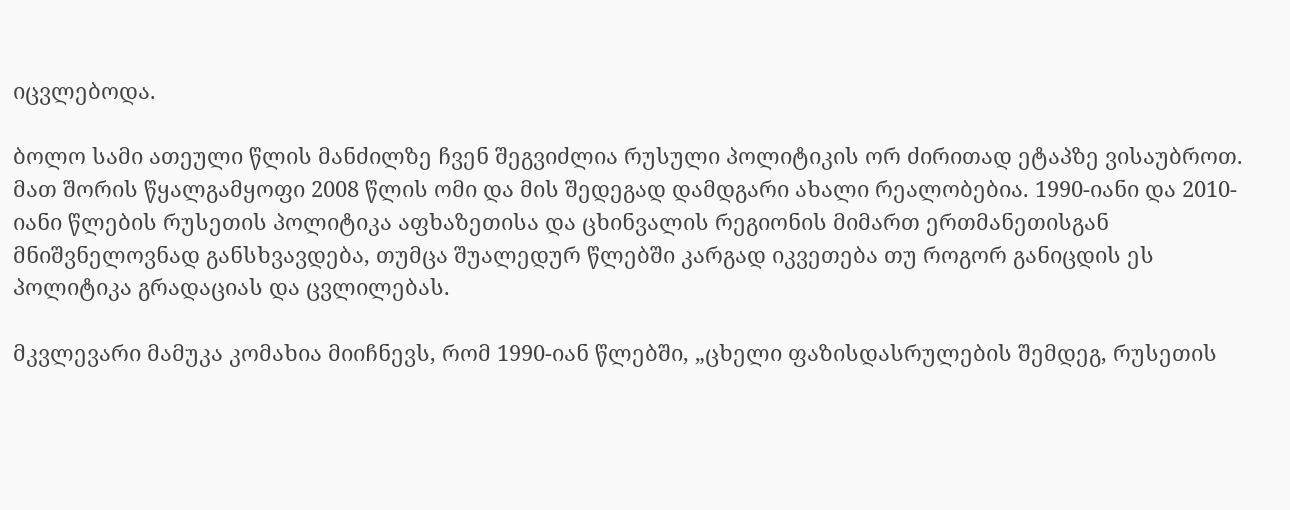იცვლებოდა.

ბოლო სამი ათეული წლის მანძილზე ჩვენ შეგვიძლია რუსული პოლიტიკის ორ ძირითად ეტაპზე ვისაუბროთ. მათ შორის წყალგამყოფი 2008 წლის ომი და მის შედეგად დამდგარი ახალი რეალობებია. 1990-იანი და 2010-იანი წლების რუსეთის პოლიტიკა აფხაზეთისა და ცხინვალის რეგიონის მიმართ ერთმანეთისგან მნიშვნელოვნად განსხვავდება, თუმცა შუალედურ წლებში კარგად იკვეთება თუ როგორ განიცდის ეს პოლიტიკა გრადაციას და ცვლილებას.

მკვლევარი მამუკა კომახია მიიჩნევს, რომ 1990-იან წლებში, „ცხელი ფაზისდასრულების შემდეგ, რუსეთის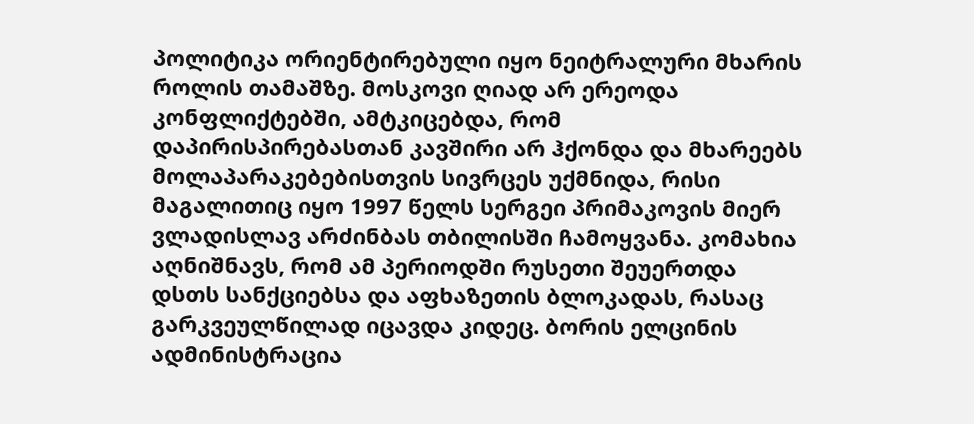პოლიტიკა ორიენტირებული იყო ნეიტრალური მხარის როლის თამაშზე. მოსკოვი ღიად არ ერეოდა კონფლიქტებში, ამტკიცებდა, რომ დაპირისპირებასთან კავშირი არ ჰქონდა და მხარეებს მოლაპარაკებებისთვის სივრცეს უქმნიდა, რისი მაგალითიც იყო 1997 წელს სერგეი პრიმაკოვის მიერ ვლადისლავ არძინბას თბილისში ჩამოყვანა. კომახია აღნიშნავს, რომ ამ პერიოდში რუსეთი შეუერთდა დსთს სანქციებსა და აფხაზეთის ბლოკადას, რასაც გარკვეულწილად იცავდა კიდეც. ბორის ელცინის ადმინისტრაცია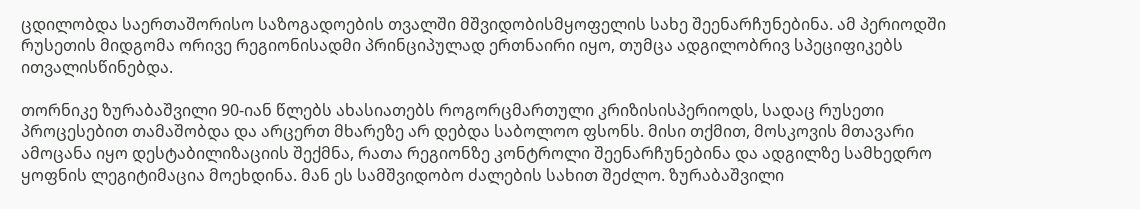ცდილობდა საერთაშორისო საზოგადოების თვალში მშვიდობისმყოფელის სახე შეენარჩუნებინა. ამ პერიოდში რუსეთის მიდგომა ორივე რეგიონისადმი პრინციპულად ერთნაირი იყო, თუმცა ადგილობრივ სპეციფიკებს ითვალისწინებდა.

თორნიკე ზურაბაშვილი 90-იან წლებს ახასიათებს როგორცმართული კრიზისისპერიოდს, სადაც რუსეთი პროცესებით თამაშობდა და არცერთ მხარეზე არ დებდა საბოლოო ფსონს. მისი თქმით, მოსკოვის მთავარი ამოცანა იყო დესტაბილიზაციის შექმნა, რათა რეგიონზე კონტროლი შეენარჩუნებინა და ადგილზე სამხედრო ყოფნის ლეგიტიმაცია მოეხდინა. მან ეს სამშვიდობო ძალების სახით შეძლო. ზურაბაშვილი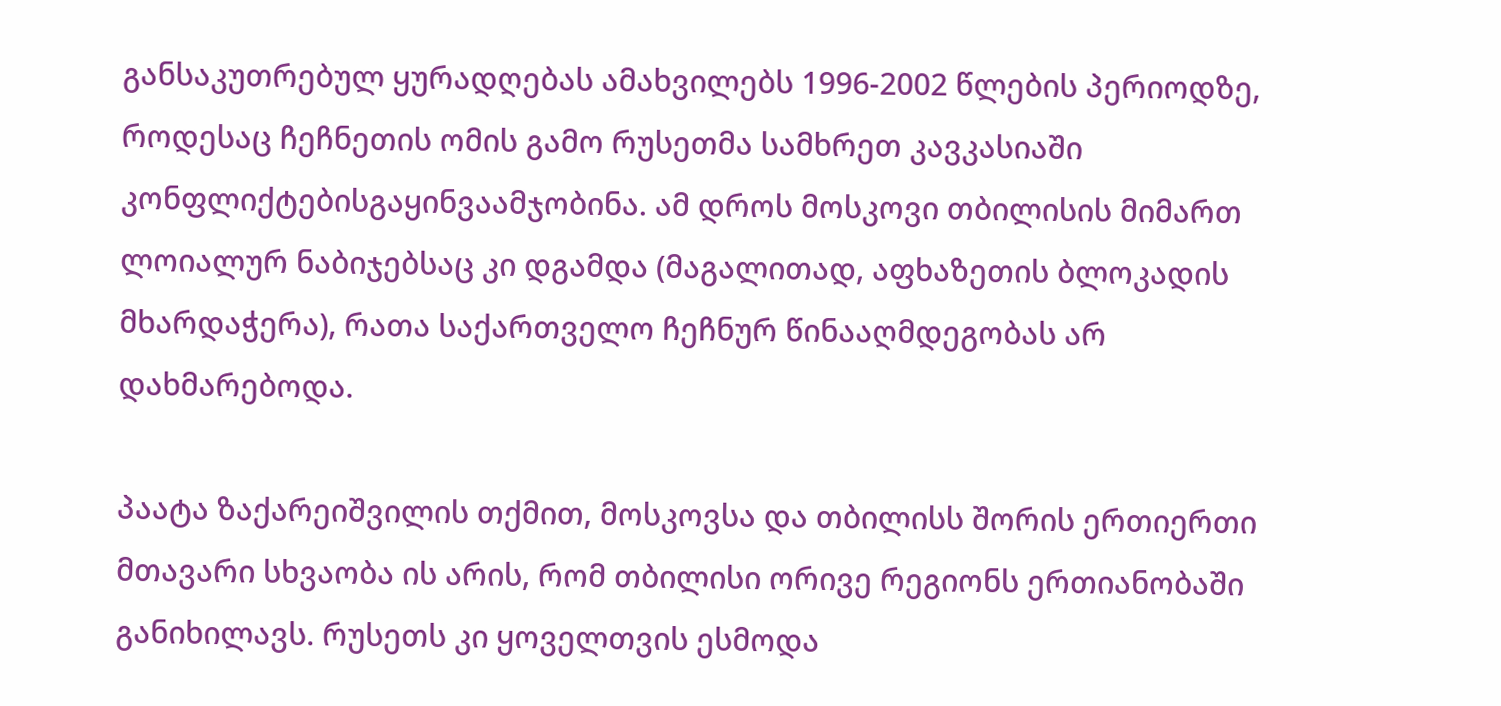განსაკუთრებულ ყურადღებას ამახვილებს 1996-2002 წლების პერიოდზე, როდესაც ჩეჩნეთის ომის გამო რუსეთმა სამხრეთ კავკასიაში კონფლიქტებისგაყინვაამჯობინა. ამ დროს მოსკოვი თბილისის მიმართ ლოიალურ ნაბიჯებსაც კი დგამდა (მაგალითად, აფხაზეთის ბლოკადის მხარდაჭერა), რათა საქართველო ჩეჩნურ წინააღმდეგობას არ დახმარებოდა.

პაატა ზაქარეიშვილის თქმით, მოსკოვსა და თბილისს შორის ერთიერთი მთავარი სხვაობა ის არის, რომ თბილისი ორივე რეგიონს ერთიანობაში განიხილავს. რუსეთს კი ყოველთვის ესმოდა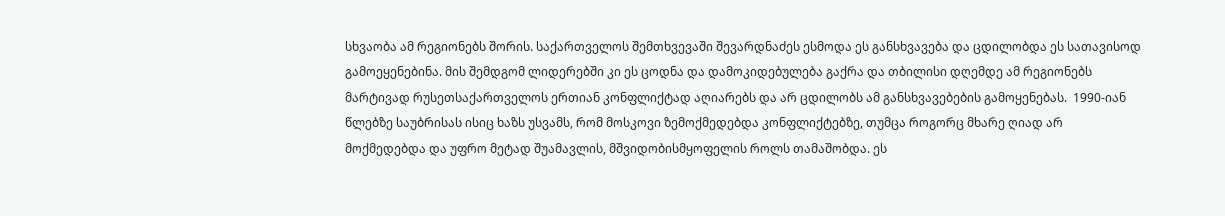სხვაობა ამ რეგიონებს შორის. საქართველოს შემთხვევაში შევარდნაძეს ესმოდა ეს განსხვავება და ცდილობდა ეს სათავისოდ გამოეყენებინა. მის შემდგომ ლიდერებში კი ეს ცოდნა და დამოკიდებულება გაქრა და თბილისი დღემდე ამ რეგიონებს მარტივად რუსეთსაქართველოს ერთიან კონფლიქტად აღიარებს და არ ცდილობს ამ განსხვავებების გამოყენებას.  1990-იან წლებზე საუბრისას ისიც ხაზს უსვამს, რომ მოსკოვი ზემოქმედებდა კონფლიქტებზე, თუმცა როგორც მხარე ღიად არ მოქმედებდა და უფრო მეტად შუამავლის, მშვიდობისმყოფელის როლს თამაშობდა. ეს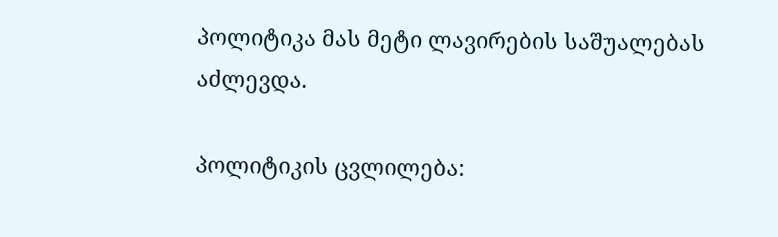პოლიტიკა მას მეტი ლავირების საშუალებას აძლევდა.

პოლიტიკის ცვლილება: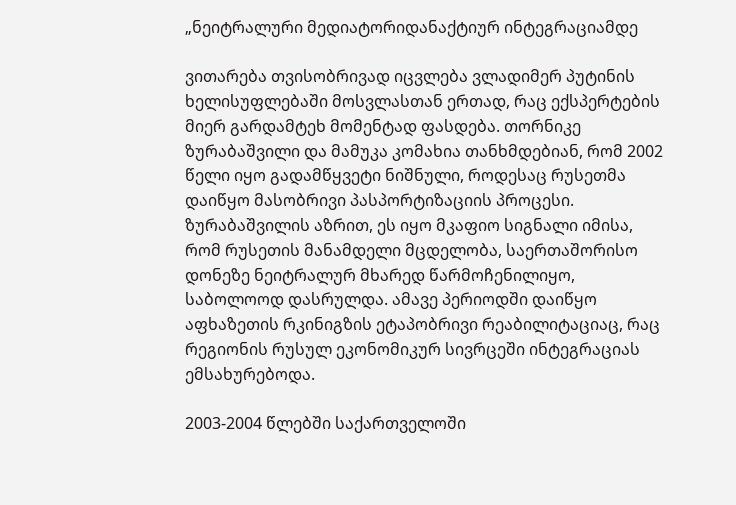„ნეიტრალური მედიატორიდანაქტიურ ინტეგრაციამდე

ვითარება თვისობრივად იცვლება ვლადიმერ პუტინის ხელისუფლებაში მოსვლასთან ერთად, რაც ექსპერტების მიერ გარდამტეხ მომენტად ფასდება. თორნიკე ზურაბაშვილი და მამუკა კომახია თანხმდებიან, რომ 2002 წელი იყო გადამწყვეტი ნიშნული, როდესაც რუსეთმა დაიწყო მასობრივი პასპორტიზაციის პროცესი. ზურაბაშვილის აზრით, ეს იყო მკაფიო სიგნალი იმისა, რომ რუსეთის მანამდელი მცდელობა, საერთაშორისო დონეზე ნეიტრალურ მხარედ წარმოჩენილიყო, საბოლოოდ დასრულდა. ამავე პერიოდში დაიწყო აფხაზეთის რკინიგზის ეტაპობრივი რეაბილიტაციაც, რაც რეგიონის რუსულ ეკონომიკურ სივრცეში ინტეგრაციას ემსახურებოდა.

2003-2004 წლებში საქართველოში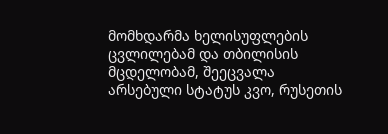მომხდარმა ხელისუფლების ცვლილებამ და თბილისის მცდელობამ, შეეცვალა არსებული სტატუს კვო, რუსეთის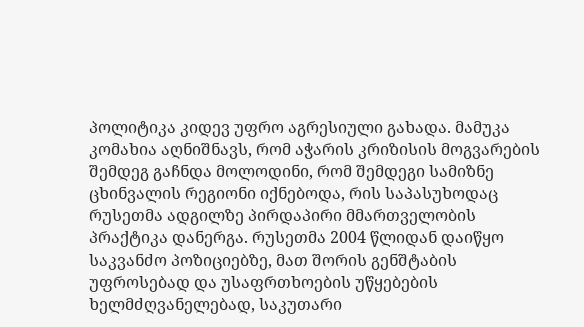პოლიტიკა კიდევ უფრო აგრესიული გახადა. მამუკა კომახია აღნიშნავს, რომ აჭარის კრიზისის მოგვარების შემდეგ გაჩნდა მოლოდინი, რომ შემდეგი სამიზნე ცხინვალის რეგიონი იქნებოდა, რის საპასუხოდაც რუსეთმა ადგილზე პირდაპირი მმართველობის პრაქტიკა დანერგა. რუსეთმა 2004 წლიდან დაიწყო საკვანძო პოზიციებზე, მათ შორის გენშტაბის უფროსებად და უსაფრთხოების უწყებების ხელმძღვანელებად, საკუთარი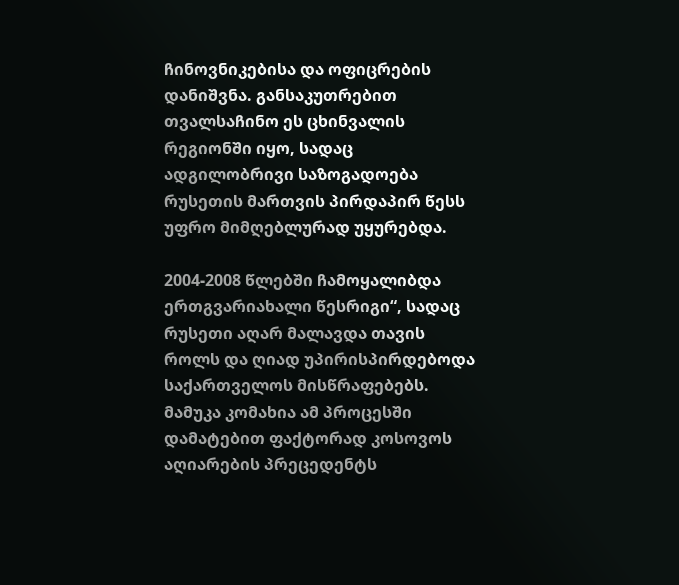ჩინოვნიკებისა და ოფიცრების დანიშვნა. განსაკუთრებით თვალსაჩინო ეს ცხინვალის რეგიონში იყო, სადაც ადგილობრივი საზოგადოება რუსეთის მართვის პირდაპირ წესს უფრო მიმღებლურად უყურებდა.

2004-2008 წლებში ჩამოყალიბდა ერთგვარიახალი წესრიგი“, სადაც რუსეთი აღარ მალავდა თავის როლს და ღიად უპირისპირდებოდა საქართველოს მისწრაფებებს. მამუკა კომახია ამ პროცესში დამატებით ფაქტორად კოსოვოს აღიარების პრეცედენტს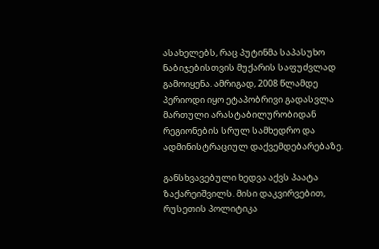ასახელებს, რაც პუტინმა საპასუხო ნაბიჯებისთვის მუქარის საფუძვლად გამოიყენა. ამრიგად, 2008 წლამდე პერიოდი იყო ეტაპობრივი გადასვლა მართული არასტაბილურობიდან რეგიონების სრულ სამხედრო და ადმინისტრაციულ დაქვემდებარებაზე.

განსხვავებული ხედვა აქვს პაატა ზაქარეიშვილს. მისი დაკვირვებით, რუსეთის პოლიტიკა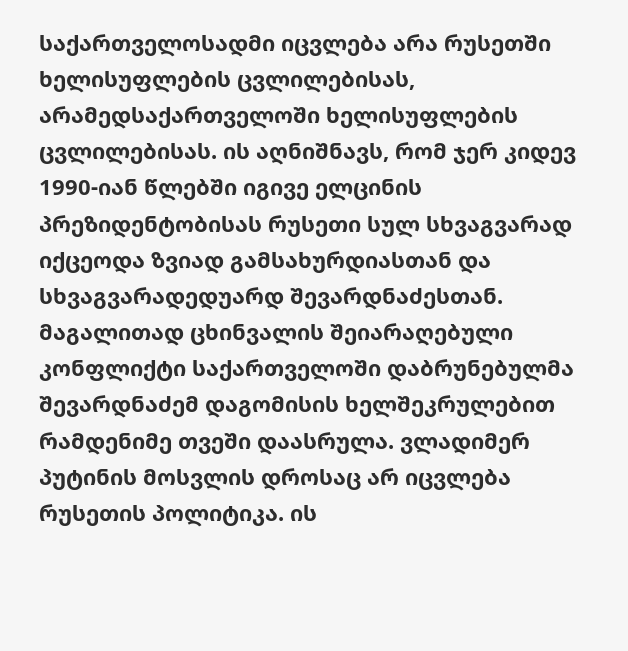საქართველოსადმი იცვლება არა რუსეთში ხელისუფლების ცვლილებისას, არამედსაქართველოში ხელისუფლების ცვლილებისას. ის აღნიშნავს, რომ ჯერ კიდევ 1990-იან წლებში იგივე ელცინის პრეზიდენტობისას რუსეთი სულ სხვაგვარად იქცეოდა ზვიად გამსახურდიასთან და სხვაგვარადედუარდ შევარდნაძესთან. მაგალითად ცხინვალის შეიარაღებული კონფლიქტი საქართველოში დაბრუნებულმა შევარდნაძემ დაგომისის ხელშეკრულებით რამდენიმე თვეში დაასრულა. ვლადიმერ პუტინის მოსვლის დროსაც არ იცვლება რუსეთის პოლიტიკა. ის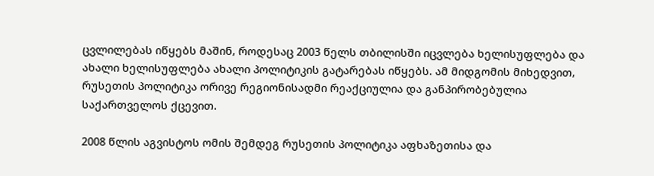ცვლილებას იწყებს მაშინ, როდესაც 2003 წელს თბილისში იცვლება ხელისუფლება და ახალი ხელისუფლება ახალი პოლიტიკის გატარებას იწყებს. ამ მიდგომის მიხედვით, რუსეთის პოლიტიკა ორივე რეგიონისადმი რეაქციულია და განპირობებულია საქართველოს ქცევით.

2008 წლის აგვისტოს ომის შემდეგ რუსეთის პოლიტიკა აფხაზეთისა და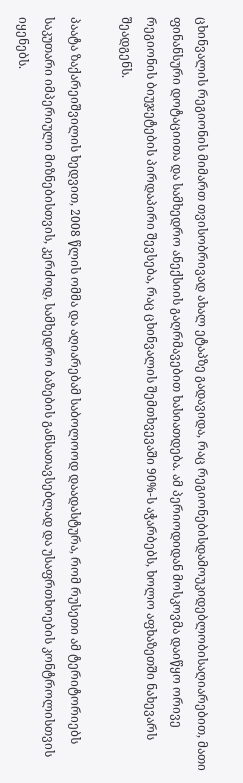ცხინვალის რეგიონის მიმართ თვისობრივად ახალ ეტაპზე გადავიდა, რაც რეგიონებისდამოუკიდებლობისაღიარებით, მათი ფინანსური დოტაციითა და სამხედრო ანექსიის გაღრმავებით ხასიათდება. ამ პერიოდიდან მოსკოვმა დაიწყო ორივე რეგიონის ბიუჯეტების პირდაპირი შევსება, რაც ცხინვალის შემთხვევაში 90%-ს აჭარბებს, ხოლო აფხაზეთში ნახევარს შეადგენს.

პაატა ზაქარეიშვილის ხედვით, 2008 წლის ომმა და აღიარებამ საბოლოოდ დაადასტურა, რომ რუსეთი ამ ტერიტორიებს საკუთარი იმპერიული მიზნებისთვის, კერძოდ, სამხედრო ბაზების განსათავსებლად და უსაფრთხოების კონტროლისთვის იყენებს.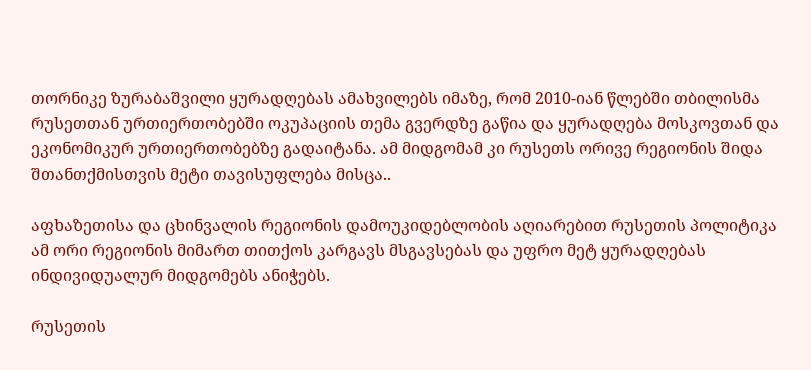თორნიკე ზურაბაშვილი ყურადღებას ამახვილებს იმაზე, რომ 2010-იან წლებში თბილისმა რუსეთთან ურთიერთობებში ოკუპაციის თემა გვერდზე გაწია და ყურადღება მოსკოვთან და ეკონომიკურ ურთიერთობებზე გადაიტანა. ამ მიდგომამ კი რუსეთს ორივე რეგიონის შიდა შთანთქმისთვის მეტი თავისუფლება მისცა..

აფხაზეთისა და ცხინვალის რეგიონის დამოუკიდებლობის აღიარებით რუსეთის პოლიტიკა ამ ორი რეგიონის მიმართ თითქოს კარგავს მსგავსებას და უფრო მეტ ყურადღებას ინდივიდუალურ მიდგომებს ანიჭებს.

რუსეთის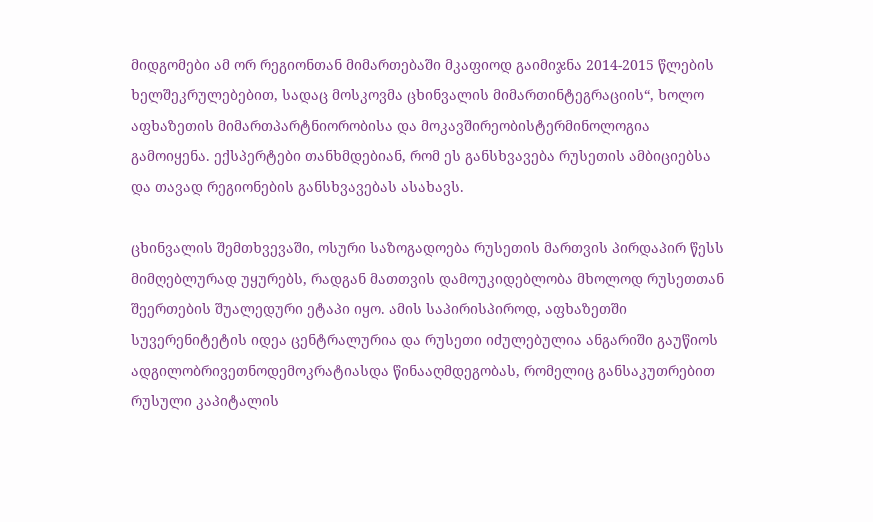მიდგომები ამ ორ რეგიონთან მიმართებაში მკაფიოდ გაიმიჯნა 2014-2015 წლების ხელშეკრულებებით, სადაც მოსკოვმა ცხინვალის მიმართინტეგრაციის“, ხოლო აფხაზეთის მიმართპარტნიორობისა და მოკავშირეობისტერმინოლოგია გამოიყენა. ექსპერტები თანხმდებიან, რომ ეს განსხვავება რუსეთის ამბიციებსა და თავად რეგიონების განსხვავებას ასახავს.

ცხინვალის შემთხვევაში, ოსური საზოგადოება რუსეთის მართვის პირდაპირ წესს მიმღებლურად უყურებს, რადგან მათთვის დამოუკიდებლობა მხოლოდ რუსეთთან შეერთების შუალედური ეტაპი იყო. ამის საპირისპიროდ, აფხაზეთში სუვერენიტეტის იდეა ცენტრალურია და რუსეთი იძულებულია ანგარიში გაუწიოს ადგილობრივეთნოდემოკრატიასდა წინააღმდეგობას, რომელიც განსაკუთრებით რუსული კაპიტალის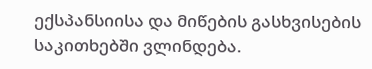ექსპანსიისა და მიწების გასხვისების საკითხებში ვლინდება.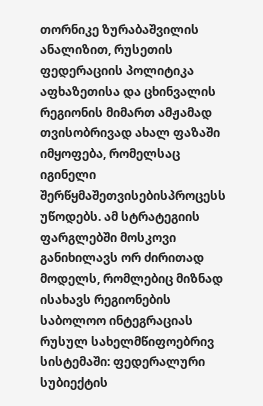თორნიკე ზურაბაშვილის ანალიზით, რუსეთის ფედერაციის პოლიტიკა აფხაზეთისა და ცხინვალის რეგიონის მიმართ ამჟამად თვისობრივად ახალ ფაზაში იმყოფება, რომელსაც იგინელი შერწყმაშეთვისებისპროცესს უწოდებს. ამ სტრატეგიის ფარგლებში მოსკოვი განიხილავს ორ ძირითად მოდელს, რომლებიც მიზნად ისახავს რეგიონების საბოლოო ინტეგრაციას რუსულ სახელმწიფოებრივ სისტემაში: ფედერალური სუბიექტის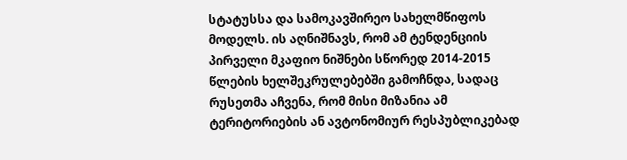სტატუსსა და სამოკავშირეო სახელმწიფოს მოდელს. ის აღნიშნავს, რომ ამ ტენდენციის პირველი მკაფიო ნიშნები სწორედ 2014-2015 წლების ხელშეკრულებებში გამოჩნდა, სადაც რუსეთმა აჩვენა, რომ მისი მიზანია ამ ტერიტორიების ან ავტონომიურ რესპუბლიკებად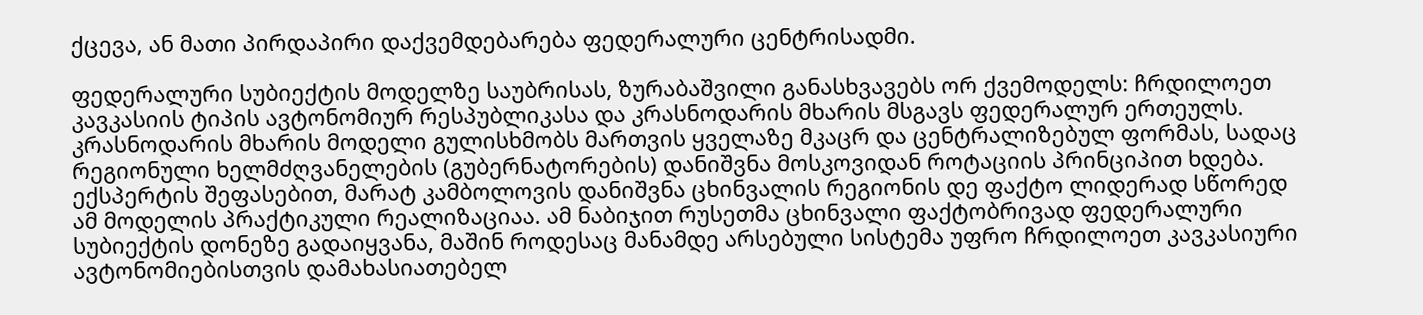ქცევა, ან მათი პირდაპირი დაქვემდებარება ფედერალური ცენტრისადმი.

ფედერალური სუბიექტის მოდელზე საუბრისას, ზურაბაშვილი განასხვავებს ორ ქვემოდელს: ჩრდილოეთ კავკასიის ტიპის ავტონომიურ რესპუბლიკასა და კრასნოდარის მხარის მსგავს ფედერალურ ერთეულს. კრასნოდარის მხარის მოდელი გულისხმობს მართვის ყველაზე მკაცრ და ცენტრალიზებულ ფორმას, სადაც რეგიონული ხელმძღვანელების (გუბერნატორების) დანიშვნა მოსკოვიდან როტაციის პრინციპით ხდება. ექსპერტის შეფასებით, მარატ კამბოლოვის დანიშვნა ცხინვალის რეგიონის დე ფაქტო ლიდერად სწორედ ამ მოდელის პრაქტიკული რეალიზაციაა. ამ ნაბიჯით რუსეთმა ცხინვალი ფაქტობრივად ფედერალური სუბიექტის დონეზე გადაიყვანა, მაშინ როდესაც მანამდე არსებული სისტემა უფრო ჩრდილოეთ კავკასიური ავტონომიებისთვის დამახასიათებელ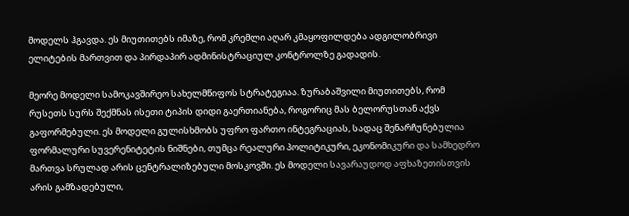მოდელს ჰგავდა. ეს მიუთითებს იმაზე, რომ კრემლი აღარ კმაყოფილდება ადგილობრივი ელიტების მართვით და პირდაპირ ადმინისტრაციულ კონტროლზე გადადის.

მეორე მოდელი სამოკავშირეო სახელმწიფოს სტრატეგიაა. ზურაბაშვილი მიუთითებს, რომ რუსეთს სურს შექმნას ისეთი ტიპის დიდი გაერთიანება, როგორიც მას ბელორუსთან აქვს გაფორმებული. ეს მოდელი გულისხმობს უფრო ფართო ინტეგრაციას, სადაც შენარჩუნებულია ფორმალური სუვერენიტეტის ნიშნები, თუმცა რეალური პოლიტიკური, ეკონომიკური და სამხედრო მართვა სრულად არის ცენტრალიზებული მოსკოვში. ეს მოდელი სავარაუდოდ აფხაზეთისთვის არის გამზადებული,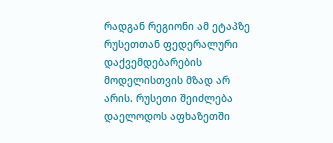რადგან რეგიონი ამ ეტაპზე რუსეთთან ფედერალური დაქვემდებარების მოდელისთვის მზად არ არის. რუსეთი შეიძლება დაელოდოს აფხაზეთში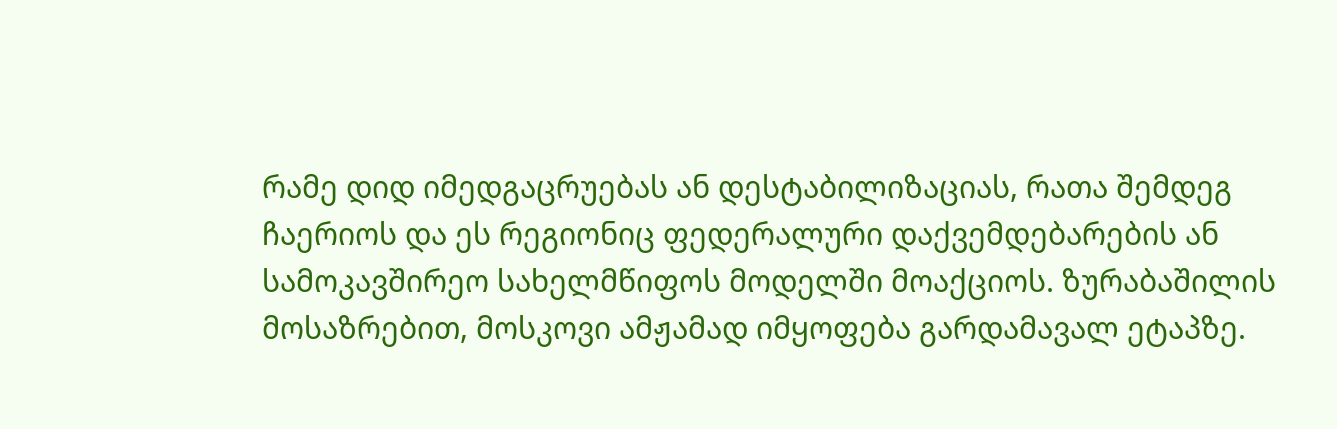რამე დიდ იმედგაცრუებას ან დესტაბილიზაციას, რათა შემდეგ ჩაერიოს და ეს რეგიონიც ფედერალური დაქვემდებარების ან სამოკავშირეო სახელმწიფოს მოდელში მოაქციოს. ზურაბაშილის მოსაზრებით, მოსკოვი ამჟამად იმყოფება გარდამავალ ეტაპზე.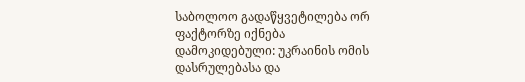საბოლოო გადაწყვეტილება ორ ფაქტორზე იქნება დამოკიდებული: უკრაინის ომის დასრულებასა და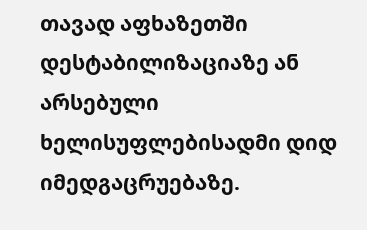თავად აფხაზეთში დესტაბილიზაციაზე ან არსებული ხელისუფლებისადმი დიდ იმედგაცრუებაზე.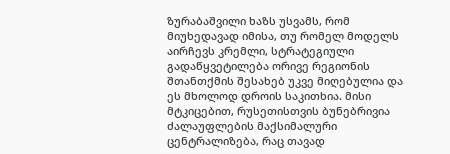ზურაბაშვილი ხაზს უსვამს, რომ მიუხედავად იმისა, თუ რომელ მოდელს აირჩევს კრემლი, სტრატეგიული გადაწყვეტილება ორივე რეგიონის შთანთქმის შესახებ უკვე მიღებულია და ეს მხოლოდ დროის საკითხია. მისი მტკიცებით, რუსეთისთვის ბუნებრივია ძალაუფლების მაქსიმალური ცენტრალიზება, რაც თავად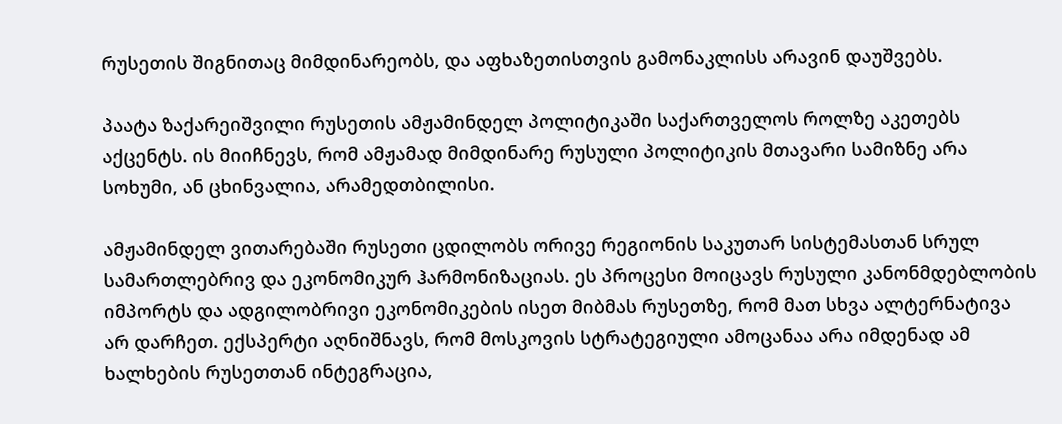რუსეთის შიგნითაც მიმდინარეობს, და აფხაზეთისთვის გამონაკლისს არავინ დაუშვებს.

პაატა ზაქარეიშვილი რუსეთის ამჟამინდელ პოლიტიკაში საქართველოს როლზე აკეთებს აქცენტს. ის მიიჩნევს, რომ ამჟამად მიმდინარე რუსული პოლიტიკის მთავარი სამიზნე არა სოხუმი, ან ცხინვალია, არამედთბილისი.

ამჟამინდელ ვითარებაში რუსეთი ცდილობს ორივე რეგიონის საკუთარ სისტემასთან სრულ სამართლებრივ და ეკონომიკურ ჰარმონიზაციას. ეს პროცესი მოიცავს რუსული კანონმდებლობის იმპორტს და ადგილობრივი ეკონომიკების ისეთ მიბმას რუსეთზე, რომ მათ სხვა ალტერნატივა არ დარჩეთ. ექსპერტი აღნიშნავს, რომ მოსკოვის სტრატეგიული ამოცანაა არა იმდენად ამ ხალხების რუსეთთან ინტეგრაცია,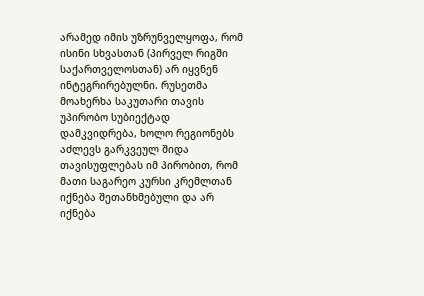არამედ იმის უზრუნველყოფა, რომ ისინი სხვასთან (პირველ რიგში საქართველოსთან) არ იყვნენ ინტეგრირებულნი. რუსეთმა მოახერხა საკუთარი თავის უპირობო სუბიექტად დამკვიდრება, ხოლო რეგიონებს აძლევს გარკვეულ შიდა თავისუფლებას იმ პირობით, რომ მათი საგარეო კურსი კრემლთან იქნება შეთანხმებული და არ იქნება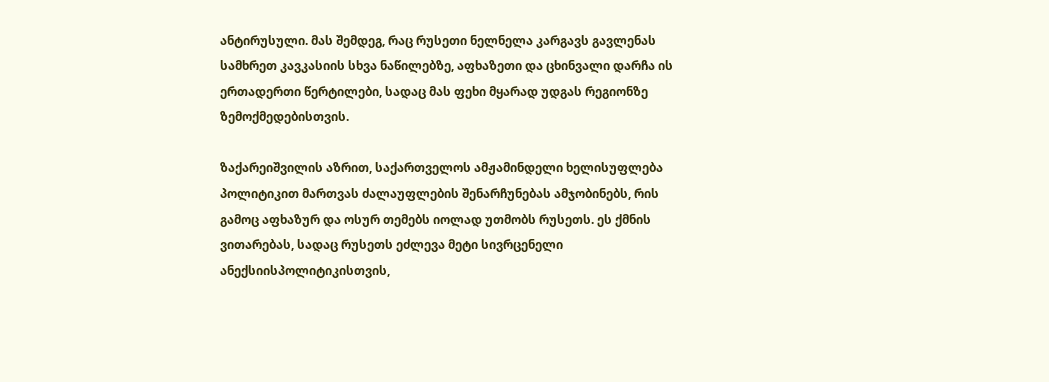ანტირუსული. მას შემდეგ, რაც რუსეთი ნელნელა კარგავს გავლენას სამხრეთ კავკასიის სხვა ნაწილებზე, აფხაზეთი და ცხინვალი დარჩა ის ერთადერთი წერტილები, სადაც მას ფეხი მყარად უდგას რეგიონზე ზემოქმედებისთვის.

ზაქარეიშვილის აზრით, საქართველოს ამჟამინდელი ხელისუფლება პოლიტიკით მართვას ძალაუფლების შენარჩუნებას ამჯობინებს, რის გამოც აფხაზურ და ოსურ თემებს იოლად უთმობს რუსეთს. ეს ქმნის ვითარებას, სადაც რუსეთს ეძლევა მეტი სივრცენელი ანექსიისპოლიტიკისთვის,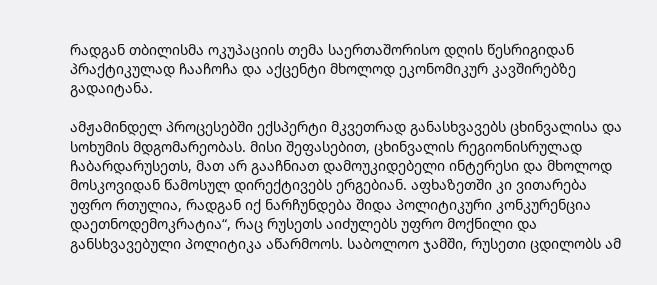რადგან თბილისმა ოკუპაციის თემა საერთაშორისო დღის წესრიგიდან პრაქტიკულად ჩააჩოჩა და აქცენტი მხოლოდ ეკონომიკურ კავშირებზე გადაიტანა.

ამჟამინდელ პროცესებში ექსპერტი მკვეთრად განასხვავებს ცხინვალისა და სოხუმის მდგომარეობას. მისი შეფასებით, ცხინვალის რეგიონისრულად ჩაბარდარუსეთს, მათ არ გააჩნიათ დამოუკიდებელი ინტერესი და მხოლოდ მოსკოვიდან წამოსულ დირექტივებს ერგებიან. აფხაზეთში კი ვითარება უფრო რთულია, რადგან იქ ნარჩუნდება შიდა პოლიტიკური კონკურენცია დაეთნოდემოკრატია“, რაც რუსეთს აიძულებს უფრო მოქნილი და განსხვავებული პოლიტიკა აწარმოოს. საბოლოო ჯამში, რუსეთი ცდილობს ამ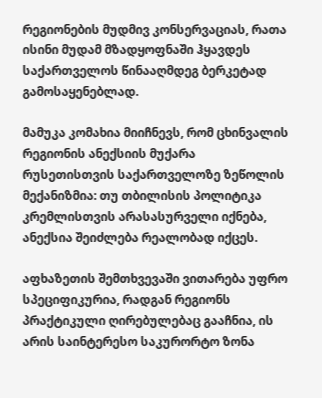რეგიონების მუდმივ კონსერვაციას, რათა ისინი მუდამ მზადყოფნაში ჰყავდეს საქართველოს წინააღმდეგ ბერკეტად გამოსაყენებლად.

მამუკა კომახია მიიჩნევს, რომ ცხინვალის რეგიონის ანექსიის მუქარა რუსეთისთვის საქართველოზე ზეწოლის მექანიზმია: თუ თბილისის პოლიტიკა კრემლისთვის არასასურველი იქნება, ანექსია შეიძლება რეალობად იქცეს.

აფხაზეთის შემთხვევაში ვითარება უფრო სპეციფიკურია, რადგან რეგიონს პრაქტიკული ღირებულებაც გააჩნია, ის არის საინტერესო საკურორტო ზონა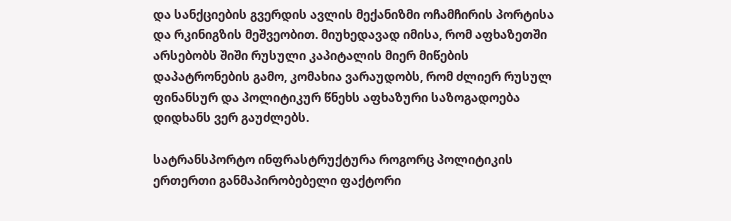და სანქციების გვერდის ავლის მექანიზმი ოჩამჩირის პორტისა და რკინიგზის მეშვეობით. მიუხედავად იმისა, რომ აფხაზეთში არსებობს შიში რუსული კაპიტალის მიერ მიწების დაპატრონების გამო, კომახია ვარაუდობს, რომ ძლიერ რუსულ ფინანსურ და პოლიტიკურ წნეხს აფხაზური საზოგადოება დიდხანს ვერ გაუძლებს.

სატრანსპორტო ინფრასტრუქტურა როგორც პოლიტიკის ერთერთი განმაპირობებელი ფაქტორი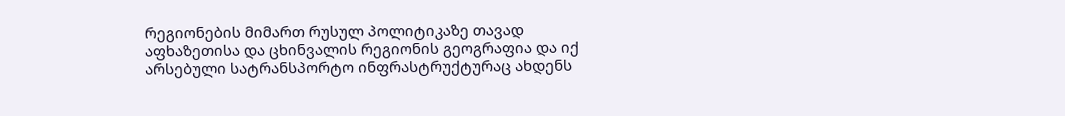რეგიონების მიმართ რუსულ პოლიტიკაზე თავად აფხაზეთისა და ცხინვალის რეგიონის გეოგრაფია და იქ არსებული სატრანსპორტო ინფრასტრუქტურაც ახდენს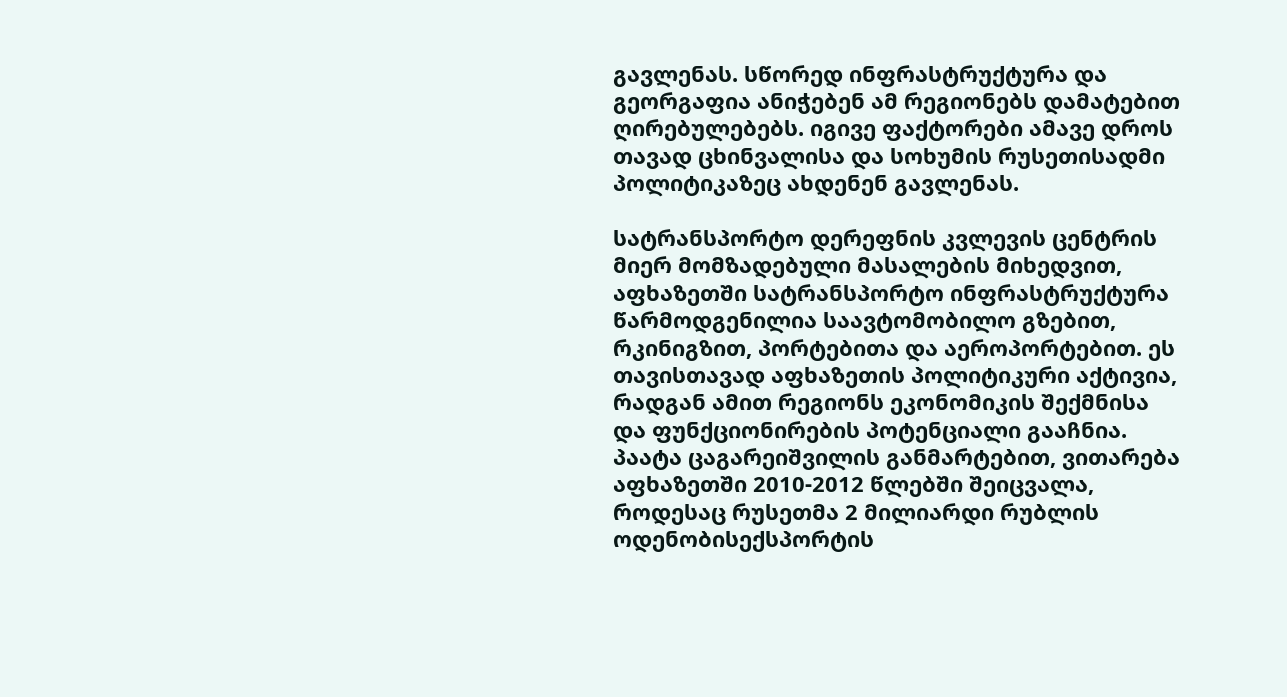გავლენას. სწორედ ინფრასტრუქტურა და გეორგაფია ანიჭებენ ამ რეგიონებს დამატებით ღირებულებებს. იგივე ფაქტორები ამავე დროს თავად ცხინვალისა და სოხუმის რუსეთისადმი პოლიტიკაზეც ახდენენ გავლენას.

სატრანსპორტო დერეფნის კვლევის ცენტრის მიერ მომზადებული მასალების მიხედვით, აფხაზეთში სატრანსპორტო ინფრასტრუქტურა წარმოდგენილია საავტომობილო გზებით, რკინიგზით, პორტებითა და აეროპორტებით. ეს თავისთავად აფხაზეთის პოლიტიკური აქტივია, რადგან ამით რეგიონს ეკონომიკის შექმნისა და ფუნქციონირების პოტენციალი გააჩნია. პაატა ცაგარეიშვილის განმარტებით, ვითარება აფხაზეთში 2010-2012 წლებში შეიცვალა, როდესაც რუსეთმა 2 მილიარდი რუბლის ოდენობისექსპორტის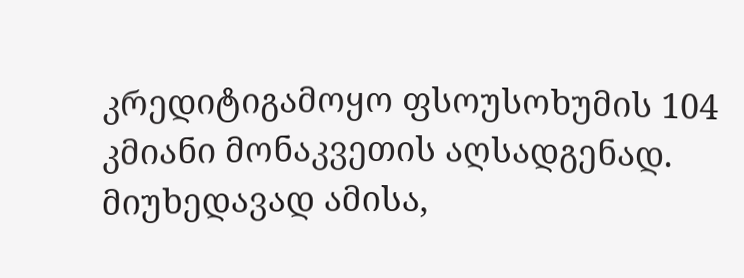კრედიტიგამოყო ფსოუსოხუმის 104 კმიანი მონაკვეთის აღსადგენად. მიუხედავად ამისა,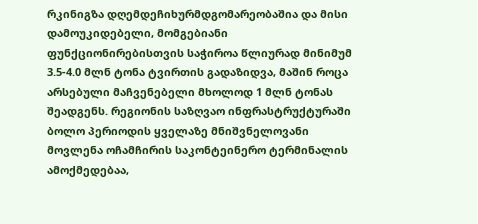რკინიგზა დღემდეჩიხურმდგომარეობაშია და მისი დამოუკიდებელი, მომგებიანი ფუნქციონირებისთვის საჭიროა წლიურად მინიმუმ 3.5-4.0 მლნ ტონა ტვირთის გადაზიდვა, მაშინ როცა არსებული მაჩვენებელი მხოლოდ 1 მლნ ტონას შეადგენს. რეგიონის საზღვაო ინფრასტრუქტურაში ბოლო პერიოდის ყველაზე მნიშვნელოვანი მოვლენა ოჩამჩირის საკონტეინერო ტერმინალის ამოქმედებაა,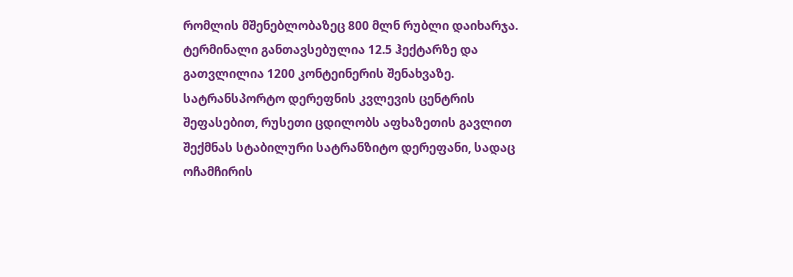რომლის მშენებლობაზეც 800 მლნ რუბლი დაიხარჯა. ტერმინალი განთავსებულია 12.5 ჰექტარზე და გათვლილია 1200 კონტეინერის შენახვაზე. სატრანსპორტო დერეფნის კვლევის ცენტრის შეფასებით, რუსეთი ცდილობს აფხაზეთის გავლით შექმნას სტაბილური სატრანზიტო დერეფანი, სადაც ოჩამჩირის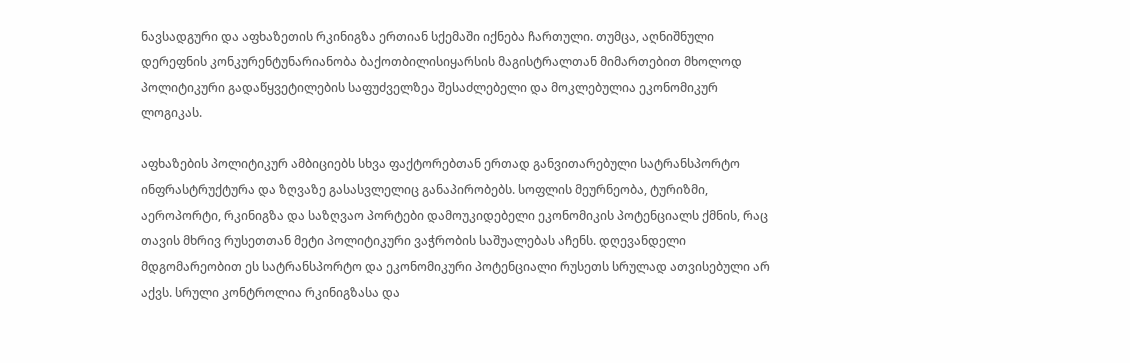ნავსადგური და აფხაზეთის რკინიგზა ერთიან სქემაში იქნება ჩართული. თუმცა, აღნიშნული დერეფნის კონკურენტუნარიანობა ბაქოთბილისიყარსის მაგისტრალთან მიმართებით მხოლოდ პოლიტიკური გადაწყვეტილების საფუძველზეა შესაძლებელი და მოკლებულია ეკონომიკურ ლოგიკას.

აფხაზების პოლიტიკურ ამბიციებს სხვა ფაქტორებთან ერთად განვითარებული სატრანსპორტო ინფრასტრუქტურა და ზღვაზე გასასვლელიც განაპირობებს. სოფლის მეურნეობა, ტურიზმი, აეროპორტი, რკინიგზა და საზღვაო პორტები დამოუკიდებელი ეკონომიკის პოტენციალს ქმნის, რაც თავის მხრივ რუსეთთან მეტი პოლიტიკური ვაჭრობის საშუალებას აჩენს. დღევანდელი მდგომარეობით ეს სატრანსპორტო და ეკონომიკური პოტენციალი რუსეთს სრულად ათვისებული არ აქვს. სრული კონტროლია რკინიგზასა და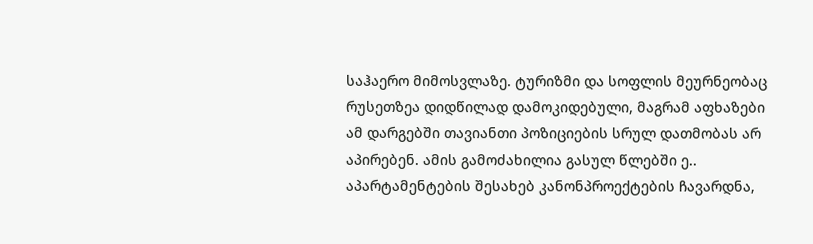საჰაერო მიმოსვლაზე. ტურიზმი და სოფლის მეურნეობაც რუსეთზეა დიდწილად დამოკიდებული, მაგრამ აფხაზები ამ დარგებში თავიანთი პოზიციების სრულ დათმობას არ აპირებენ. ამის გამოძახილია გასულ წლებში ე.. აპარტამენტების შესახებ კანონპროექტების ჩავარდნა,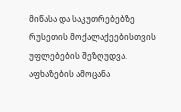მიწასა და საკუთრებებზე რუსეთის მოქალაქეებისთვის უფლებების შეზღუდვა. აფხაზების ამოცანა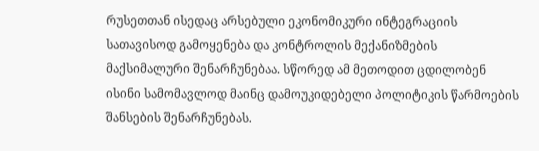რუსეთთან ისედაც არსებული ეკონომიკური ინტეგრაციის სათავისოდ გამოყენება და კონტროლის მექანიზმების მაქსიმალური შენარჩუნებაა. სწორედ ამ მეთოდით ცდილობენ ისინი სამომავლოდ მაინც დამოუკიდებელი პოლიტიკის წარმოების შანსების შენარჩუნებას.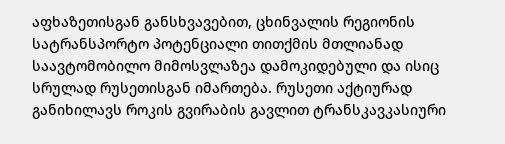აფხაზეთისგან განსხვავებით, ცხინვალის რეგიონის სატრანსპორტო პოტენციალი თითქმის მთლიანად საავტომობილო მიმოსვლაზეა დამოკიდებული და ისიც სრულად რუსეთისგან იმართება. რუსეთი აქტიურად განიხილავს როკის გვირაბის გავლით ტრანსკავკასიური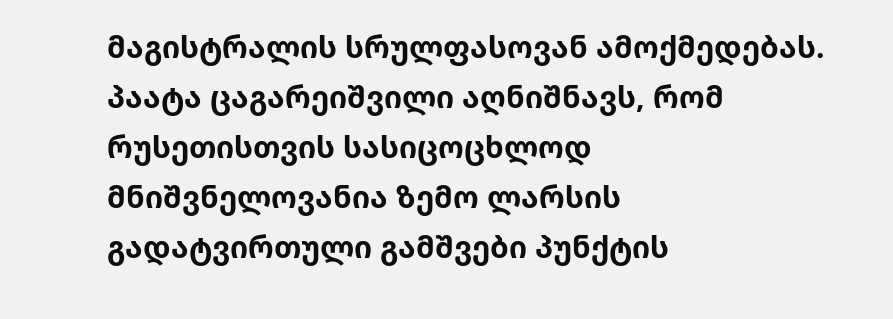მაგისტრალის სრულფასოვან ამოქმედებას. პაატა ცაგარეიშვილი აღნიშნავს, რომ რუსეთისთვის სასიცოცხლოდ მნიშვნელოვანია ზემო ლარსის გადატვირთული გამშვები პუნქტის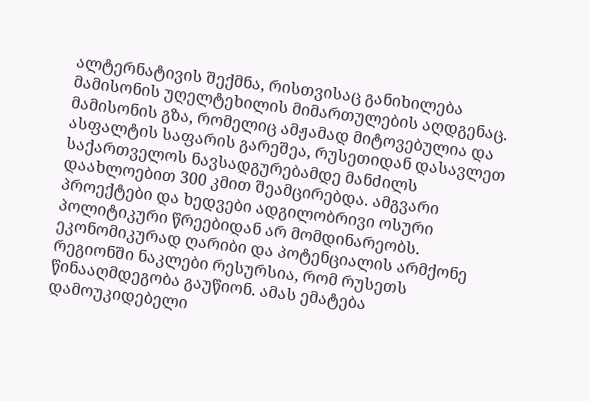ალტერნატივის შექმნა, რისთვისაც განიხილება მამისონის უღელტეხილის მიმართულების აღდგენაც. მამისონის გზა, რომელიც ამჟამად მიტოვებულია და ასფალტის საფარის გარეშეა, რუსეთიდან დასავლეთ საქართველოს ნავსადგურებამდე მანძილს დაახლოებით 300 კმით შეამცირებდა. ამგვარი პროექტები და ხედვები ადგილობრივი ოსური პოლიტიკური წრეებიდან არ მომდინარეობს. ეკონომიკურად ღარიბი და პოტენციალის არმქონე რეგიონში ნაკლები რესურსია, რომ რუსეთს წინააღმდეგობა გაუწიონ. ამას ემატება დამოუკიდებელი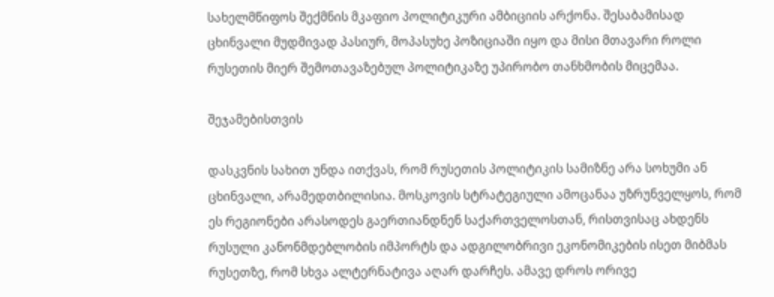სახელმწიფოს შექმნის მკაფიო პოლიტიკური ამბიციის არქონა. შესაბამისად ცხინვალი მუდმივად პასიურ, მოპასუხე პოზიციაში იყო და მისი მთავარი როლი რუსეთის მიერ შემოთავაზებულ პოლიტიკაზე უპირობო თანხმობის მიცემაა.

შეჯამებისთვის

დასკვნის სახით უნდა ითქვას, რომ რუსეთის პოლიტიკის სამიზნე არა სოხუმი ან ცხინვალი, არამედთბილისია. მოსკოვის სტრატეგიული ამოცანაა უზრუნველყოს, რომ ეს რეგიონები არასოდეს გაერთიანდნენ საქართველოსთან, რისთვისაც ახდენს რუსული კანონმდებლობის იმპორტს და ადგილობრივი ეკონომიკების ისეთ მიბმას რუსეთზე, რომ სხვა ალტერნატივა აღარ დარჩეს. ამავე დროს ორივე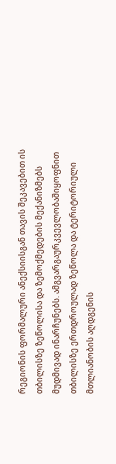რეგიონის ფორმალური ანექსიისგან თავის შეკავებით ის თბილისზე ზეწოლისა და ზემოქმედების მექანიზმებს მუდმივად ინარჩუნებს. ამგვარგაურკვევლობაშიყოფნით თბილისზე ერთდროულად ზეწოლა და ტერიტორიული მთლიანობის აღდგენის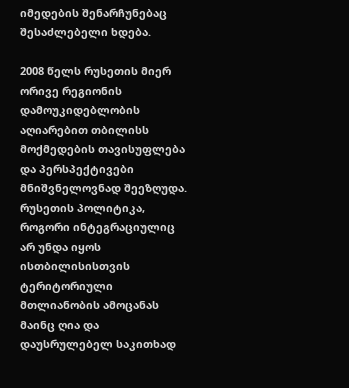იმედების შენარჩუნებაც შესაძლებელი ხდება.

2008 წელს რუსეთის მიერ ორივე რეგიონის დამოუკიდებლობის აღიარებით თბილისს მოქმედების თავისუფლება და პერსპექტივები მნიშვნელოვნად შეეზღუდა. რუსეთის პოლიტიკა, როგორი ინტეგრაციულიც არ უნდა იყოს ისთბილისისთვის ტერიტორიული მთლიანობის ამოცანას მაინც ღია და დაუსრულებელ საკითხად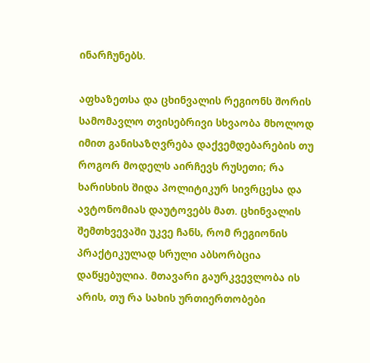ინარჩუნებს.

აფხაზეთსა და ცხინვალის რეგიონს შორის სამომავლო თვისებრივი სხვაობა მხოლოდ იმით განისაზღვრება დაქვემდებარების თუ როგორ მოდელს აირჩევს რუსეთი; რა ხარისხის შიდა პოლიტიკურ სივრცესა და ავტონომიას დაუტოვებს მათ. ცხინვალის შემთხვევაში უკვე ჩანს, რომ რეგიონის პრაქტიკულად სრული აბსორბცია დაწყებულია. მთავარი გაურკვევლობა ის არის, თუ რა სახის ურთიერთობები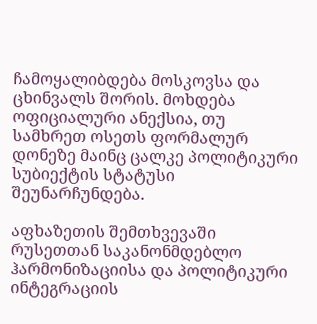ჩამოყალიბდება მოსკოვსა და ცხინვალს შორის. მოხდება ოფიციალური ანექსია, თუ სამხრეთ ოსეთს ფორმალურ დონეზე მაინც ცალკე პოლიტიკური სუბიექტის სტატუსი შეუნარჩუნდება.

აფხაზეთის შემთხვევაში რუსეთთან საკანონმდებლო ჰარმონიზაციისა და პოლიტიკური ინტეგრაციის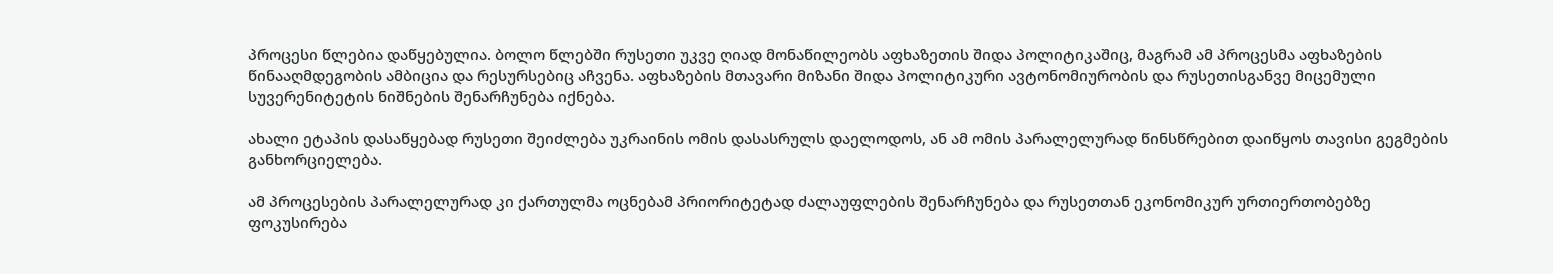პროცესი წლებია დაწყებულია. ბოლო წლებში რუსეთი უკვე ღიად მონაწილეობს აფხაზეთის შიდა პოლიტიკაშიც, მაგრამ ამ პროცესმა აფხაზების წინააღმდეგობის ამბიცია და რესურსებიც აჩვენა. აფხაზების მთავარი მიზანი შიდა პოლიტიკური ავტონომიურობის და რუსეთისგანვე მიცემული სუვერენიტეტის ნიშნების შენარჩუნება იქნება.

ახალი ეტაპის დასაწყებად რუსეთი შეიძლება უკრაინის ომის დასასრულს დაელოდოს, ან ამ ომის პარალელურად წინსწრებით დაიწყოს თავისი გეგმების განხორციელება.

ამ პროცესების პარალელურად კი ქართულმა ოცნებამ პრიორიტეტად ძალაუფლების შენარჩუნება და რუსეთთან ეკონომიკურ ურთიერთობებზე ფოკუსირება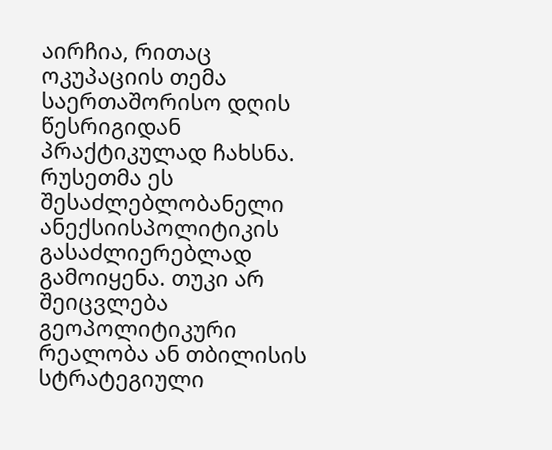აირჩია, რითაც ოკუპაციის თემა საერთაშორისო დღის წესრიგიდან პრაქტიკულად ჩახსნა. რუსეთმა ეს შესაძლებლობანელი ანექსიისპოლიტიკის გასაძლიერებლად გამოიყენა. თუკი არ შეიცვლება გეოპოლიტიკური რეალობა ან თბილისის სტრატეგიული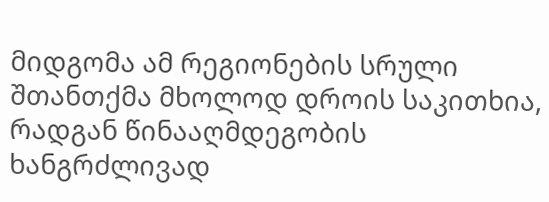მიდგომა ამ რეგიონების სრული შთანთქმა მხოლოდ დროის საკითხია, რადგან წინააღმდეგობის ხანგრძლივად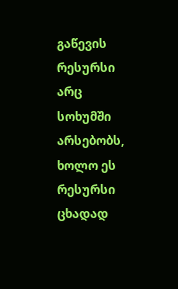გაწევის რესურსი არც სოხუმში არსებობს, ხოლო ეს რესურსი ცხადად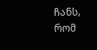ჩანს, რომ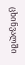ცხინვალში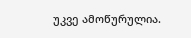უკვე ამოწურულია.